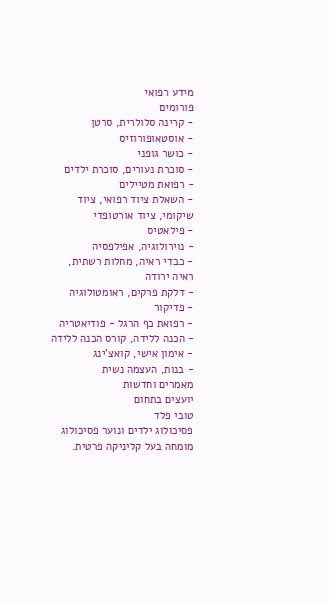מידע רפואי
פורומים
- קרינה סלולרית, סרטן
- אוסטאופורוזיס
- כושר גופני
- סוכרת נעורים, סוכרת ילדים
- רפואת מטיילים
- השאלת ציוד רפואי, ציוד שיקומי, ציוד אורטופדי
- פילאטיס
- נוירולוגיה, אפילפסיה
- כבדי ראיה, מחלות רשתית, ראיה ירודה
- דלקת פרקים, ראומטולוגיה
- פדיקור
- רפואת כף הרגל - פודיאטריה
- הכנה ללידה, קורס הכנה ללידה
- אימון אישי, קואצ'ינג
- בנות, העצמה נשית
מאמרים וחדשות
יועצים בתחום
טובי פלד
פסיכולוג ילדים ונוער פסיכולוג מומחה בעל קליניקה פרטית.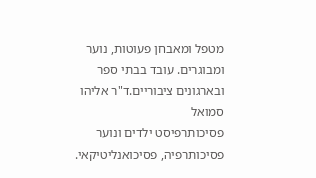מטפל ומאבחן פעוטות, נוער ומבוגרים. עובד בבתי ספר ובארגונים ציבוריים.ד"ר אליהו סמואל
פסיכותרפיסט ילדים ונוער פסיכותרפיה, פסיכואנליטיקאי.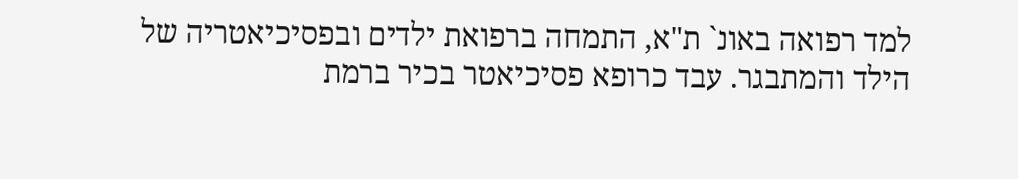למד רפואה באונ` ת"א, התמחה ברפואת ילדים ובפסיכיאטריה של הילד והמתבגר. עבד כרופא פסיכיאטר בכיר ברמת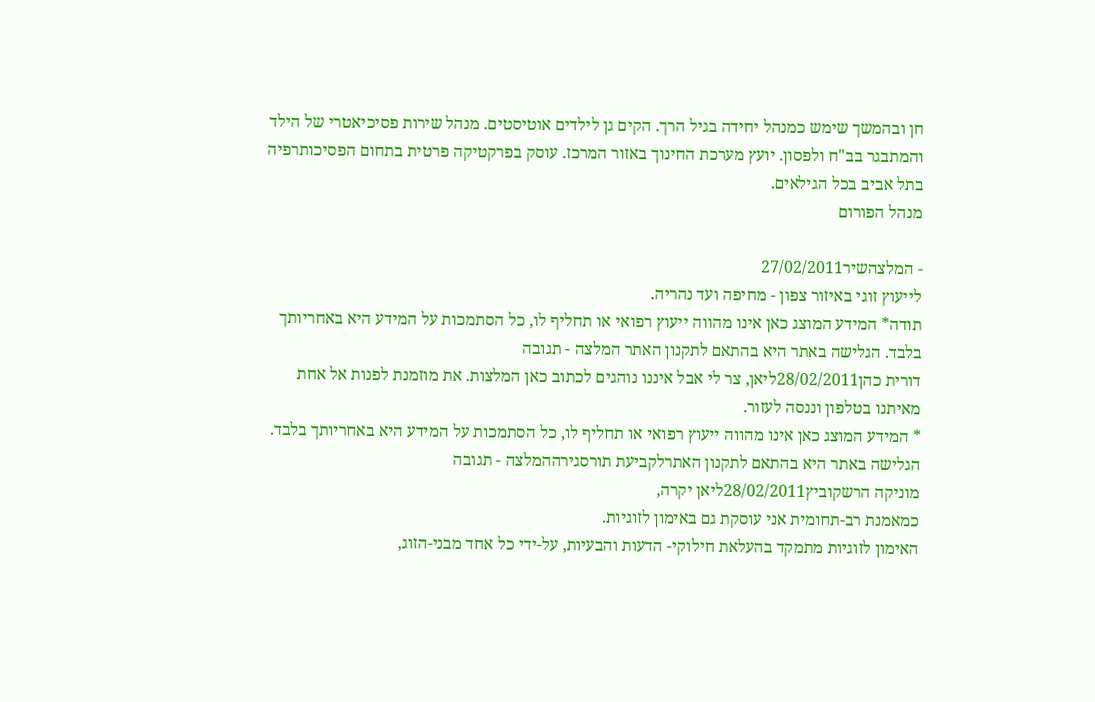חן ובהמשך שימש כמנהל יחידה בגיל הרך. הקים גן לילדים אוטיסטים. מנהל שירות פסיכיאטרי של הילד והמתבגר בב"ח ולפסון. יועץ מערכת החינוך באזור המרכז. עוסק בפרקטיקה פרטית בתחום הפסיכותרפיה בתל אביב בכל הגילאים.
מנהל הפורום

- המלצהשיר27/02/2011
לייעוץ זוגי באיזור צפון - מחיפה ועד נהריה.
תודה* המידע המוצג כאן אינו מהווה ייעוץ רפואי או תחליף לו, כל הסתמכות על המידע היא באחריותך בלבד. הגלישה באתר היא בהתאם לתקנון האתר המלצה - תגובה
דורית כהן28/02/2011ליאן, צר לי אבל איננו נוהגים לכתוב כאן המלצות. את מוזמנת לפנות אל אחת מאיתנו בטלפון וננסה לעזור.
* המידע המוצג כאן אינו מהווה ייעוץ רפואי או תחליף לו, כל הסתמכות על המידע היא באחריותך בלבד. הגלישה באתר היא בהתאם לתקנון האתרלקביעת תורסגירההמלצה - תגובה
מוניקה הרשקוביץ28/02/2011ליאן יקרה,
כמאמנת רב-תחומית אני עוסקת גם באימון לזוגיות.
האימון לזוגיות מתמקד בהעלאת חילוקי- הדעות והבעיות, על-ידי כל אחד מבני-הזוג,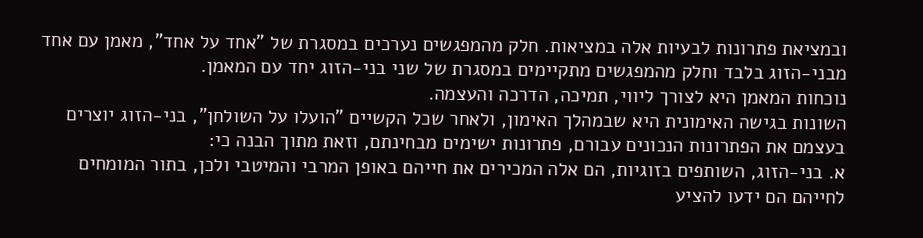ובמציאת פתרונות לבעיות אלה במציאות. חלק מהמפגשים נערכים במסגרת של "אחד על אחד", מאמן עם אחד מבני-הזוג בלבד וחלק מהמפגשים מתקיימים במסגרת של שני בני-הזוג יחד עם המאמן.
נוכחות המאמן היא לצורך ליווי, תמיכה, הדרכה והעצמה.
השונות בגישה האימונית היא שבמהלך האימון, ולאחר שכל הקשיים "הועלו על השולחן", בני-הזוג יוצרים בעצמם את הפתרונות הנכונים עבורם, פתרונות ישימים מבחינתם, וזאת מתוך הבנה כי:
א. בני-הזוג, השותפים בזוגיות, הם אלה המכירים את חייהם באופן המרבי והמיטבי ולכן, בתור המומחים לחייהם הם ידעו להציע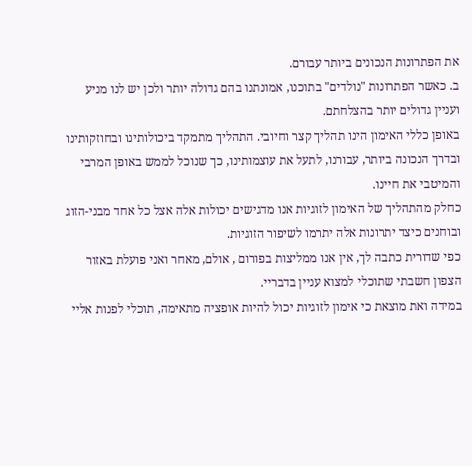את הפתרונות הנכונים ביותר עבורם.
ב. כאשר הפתרונות "נולדים" בתוכנו, אמונתנו בהם גדולה יותר ולכן יש לנו מניע ועניין גדולים יותר בהצלחתם.
באופן כללי האימון הינו תהליך קצר וחיובי. התהליך מתמקד ביכולותינו ובחוזקותינו ובדרך הנכונה ביותר, עבורנו, לתעל את עוצמותינו, כך שנוכל לממש באופן המרבי והמיטבי את חיינו.
כחלק מהתהליך של האימון לזוגיות אנו מדגישים יכולות אלה אצל כל אחד מבני-הזוג ובוחנים כיצד יתרונות אלה יתרמו לשיפור הזוגיות.
כפי שדורית כתבה לך, אין אנו ממליצות בפורום , אולם, מאחר ואני פועלת באזור הצפון חשבתי שתוכלי למצוא עניין בדבריי.
במידה ואת מוצאת כי אימון לזוגיות יכול להיות אופציה מתאימה, תוכלי לפנות אליי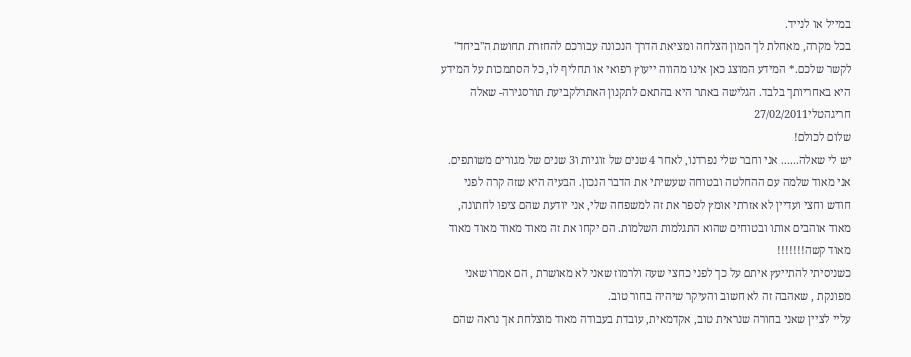במייל או לנייד.
בכל מקרה, מאחלת לך המון הצלחה ומציאת הדרך הנכונה עבורכם להחזרת תחושת ה"ביחד" לקשר שלכם.* המידע המוצג כאן אינו מהווה ייעוץ רפואי או תחליף לו, כל הסתמכות על המידע היא באחריותך בלבד. הגלישה באתר היא בהתאם לתקנון האתרלקביעת תורסגירה- שאלה חריגהטלי27/02/2011
שלום לכולם!
יש לי שאלה...... אני וחבר שלי נפרדנו, לאחר 4 שנים של זוגיות ו3 שנים של מגורים משותפים. אני מאוד שלמה עם ההחלטה ובטוחה שעשיתי את הדבר הנכון. הבעיה היא שזה קרה לפני חודש וחצי ועדיין לא אזרתי אומץ לספר את זה למשפחה שלי, אני יודעת שהם ציפו לחתונה, מאוד אוהבים אותו ובטוחים שהוא התגלמות השלמות. הם יקחו את זה מאוד מאוד מאוד מאוד מאוד קשה!!!!!!!
כשניסיתי להתייעץ איתם על כך לפני כחצי שעה ולרמוז שאני לא מאושרת , הם אמרו שאני מפונקת , שאהבה זה לא חשוב והעיקר שיהיה בחור טוב.
עליי לציין שאני בחורה שנראית טוב, אקדמאית, עובדת בעבודה מאוד מוצלחת אך נראה שהם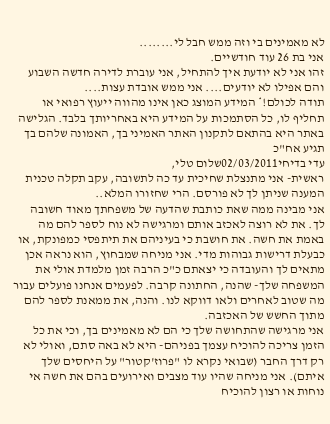לא מאמינים בי וזה ממש חבל לי........
אני בת 26 עוד חודשיים.
זהו אני לא יודעת איך להתחיל, אני עוברת לדירה חדשה השבוע והם אפילו לא יודעים.... אני ממש אובדת עצות....
תודה לכולם!* המידע המוצג כאן אינו מהווה ייעוץ רפואי או תחליף לו, כל הסתמכות על המידע היא באחריותך בלבד. הגלישה באתר היא בהתאם לתקנון האתר האמיני בך, האמונה שלהם בך תגיע אח"כ
עדי בדיחי02/03/2011שלום טלי,
ראשית- אני מתנצלת שחיכית עד כה לתשובה, עקב תקלה טכנית המענה שניתן לך לא פורסם. הרי שחזורו המלא..
אני מבינה ממה שאת כותבת שהדעה של משפחתך מאוד חשובה לך. את לא רוצה לאכזב אותם ומרגישה לא נוח לספר להם מה באמת את חשה. את חושבת כי בעיניהם את תיתפסי כמפונקת, או כבעלת דרישות גבוהות מדי. אני מניחה שמבחוץ, הוא נראה אכן מתאים לך והעובדה כי יצאתם כ"כ הרבה זמן מלמדת אולי את המשפחה שלך- שהנה, החתונה קרבה. לפעמים אנחנו פועלים עבור מה שטוב לאחרים ולאו דווקא לנו. והנה, את ממאנת לספר להם מתוך החשש של האכזבה.
אני מרגישה שהתחושה שלך כי הם לא מאמינים בך, וכי את כל הזמן צריכה להוכיח עצמך בפניהם- היא לא באה סתם, ואולי לא רק דרך החבר (שבואי נקרא לו "פרוז'קטור" על היחסים שלך איתם). אני מניחה שהיו עוד מצבים ואירועים בהם את חשה אי נוחות או רצון להוכיח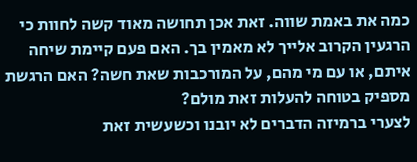כמה את באמת שווה. זאת אכן תחושה מאוד קשה לחוות כי הרגעין הקרוב אלייך לא מאמין בך. האם פעם קיימת שיחה איתם, או עם מי מהם, על המורכבות שאת חשה? האם הרגשת מספיק בטוחה להעלות זאת מולם?
לצערי ברמיזה הדברים לא יובנו וכשעשית זאת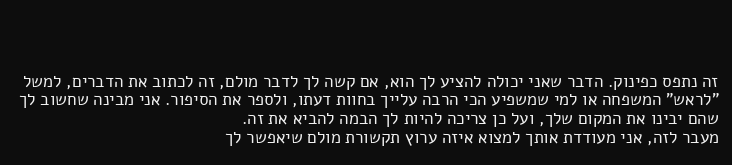זה נתפס כפינוק. הדבר שאני יכולה להציע לך הוא, אם קשה לך לדבר מולם, זה לכתוב את הדברים, למשל "לראש" המשפחה או למי שמשפיע הכי הרבה עלייך בחוות דעתו, ולספר את הסיפור. אני מבינה שחשוב לך שהם יבינו את המקום שלך, ועל כן צריכה להיות לך הבמה להביא את זה.
מעבר לזה, אני מעודדת אותך למצוא איזה ערוץ תקשורת מולם שיאפשר לך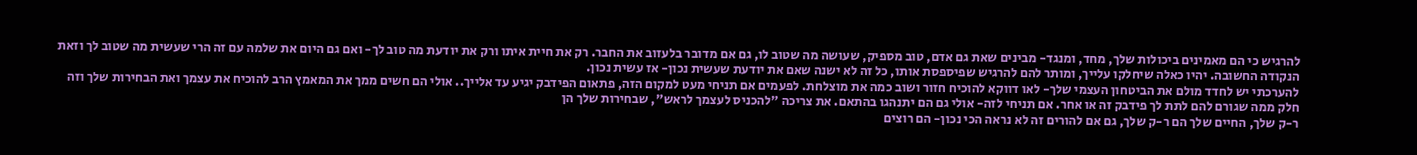להרגיש כי הם מאמינים ביכולות שלך, מחד, ומנגד- מבינים שאת גם אדם, טוב מספיק, שעושה מה שטוב לו, גם אם מדובר בלעזוב את החבר. רק את חיית איתו ורק את יודעת מה טוב לך- ואם גם היום את שלמה עם זה הרי שעשית מה שטוב לך וזאת הנקודה החשובה. יהיו כאלה שיחלקו עלייך, ומותר להם להרגיש שפיספסת אותו, כל זה לא ישנה שאם את יודעת שעשית נכון- אז עשית נכון.
להערכתי יש לחדד מולם את הביטחון העצמי שלך- לאו דווקא להוכיח חזור ושוב כמה את מוצלחת. לפעמים אם תניחי מעט למקום הזה, פתאום הפידבק יגיע עד אלייך.. אולי הם חשים ממך את המאמץ הרב להוכיח את עצמך ואת הבחירות שלך וזה חלק ממה שגורם להם לתת לך פידבק זה או אחר. אם תניחי לזה- אולי גם הם יתנהגו בהתאם. את צריכה "להכניס לעצמך לראש", שבחירות שלך הן
ר-ק שלך, החיים שלך הם ר-ק שלך, גם אם להורים זה לא נראה הכי נכון- הם רוצים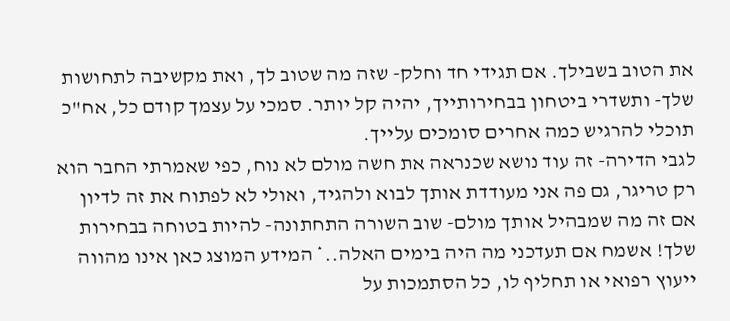את הטוב בשבילך. אם תגידי חד וחלק- שזה מה שטוב לך, ואת מקשיבה לתחושות שלך- ותשדרי ביטחון בבחירותייך, יהיה קל יותר. סמכי על עצמך קודם כל, אח"כ תוכלי להרגיש כמה אחרים סומכים עלייך.
לגבי הדירה- זה עוד נושא שכנראה את חשה מולם לא נוח, כפי שאמרתי החבר הוא רק טריגר, גם פה אני מעודדת אותך לבוא ולהגיד, ואולי לא לפתוח את זה לדיון אם זה מה שמבהיל אותך מולם- שוב השורה התחתונה- להיות בטוחה בבחירות שלך! אשמח אם תעדכני מה היה בימים האלה..* המידע המוצג כאן אינו מהווה ייעוץ רפואי או תחליף לו, כל הסתמכות על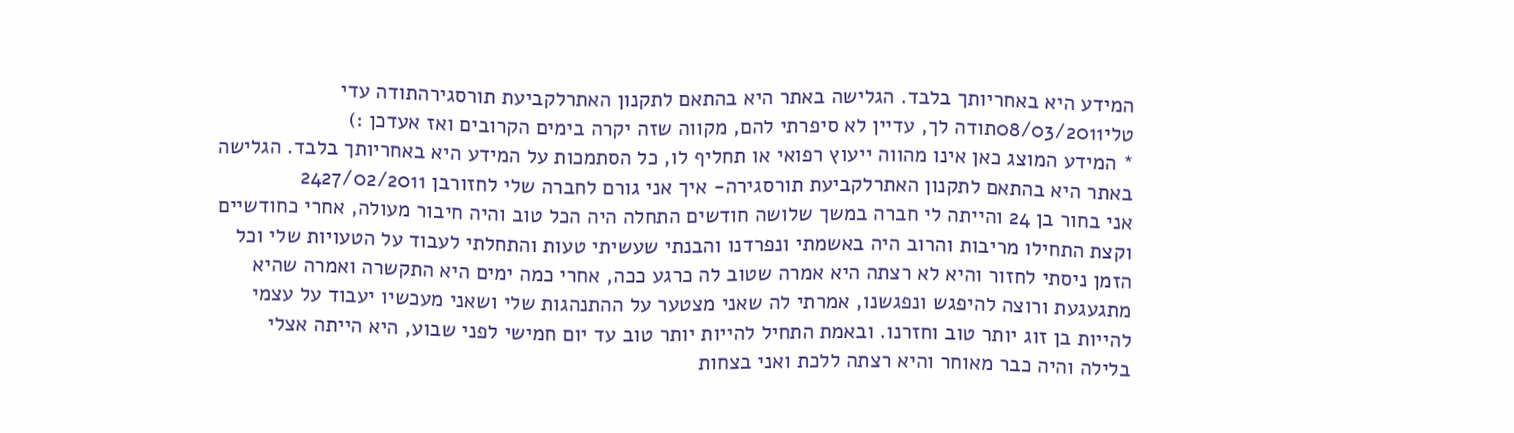המידע היא באחריותך בלבד. הגלישה באתר היא בהתאם לתקנון האתרלקביעת תורסגירהתודה עדי
טלי08/03/2011תודה לך, עדיין לא סיפרתי להם, מקווה שזה יקרה בימים הקרובים ואז אעדכן :)
* המידע המוצג כאן אינו מהווה ייעוץ רפואי או תחליף לו, כל הסתמכות על המידע היא באחריותך בלבד. הגלישה באתר היא בהתאם לתקנון האתרלקביעת תורסגירה- איך אני גורם לחברה שלי לחזורבן 2427/02/2011
אני בחור בן 24 והייתה לי חברה במשך שלושה חודשים התחלה היה הכל טוב והיה חיבור מעולה, אחרי כחודשיים וקצת התחילו מריבות והרוב היה באשמתי ונפרדנו והבנתי שעשיתי טעות והתחלתי לעבוד על הטעויות שלי וכל הזמן ניסתי לחזור והיא לא רצתה היא אמרה שטוב לה כרגע ככה, אחרי כמה ימים היא התקשרה ואמרה שהיא מתגעגעת ורוצה להיפגש ונפגשנו, אמרתי לה שאני מצטער על ההתנהגות שלי ושאני מעכשיו יעבוד על עצמי להייות בן זוג יותר טוב וחזרנו. ובאמת התחיל להייות יותר טוב עד יום חמישי לפני שבוע, היא הייתה אצלי בלילה והיה כבר מאוחר והיא רצתה ללכת ואני בצחות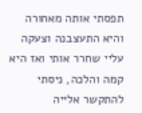תפסתי אותה מאחורה והיא התעצבנה וצעקה עליי שחרר אותי ואז היא קמה והלכה, ניסתי להתקשר אלייה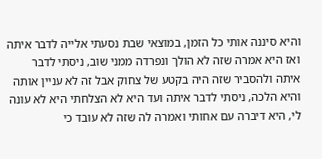והיא סיננה אותי כל הזמן, במוצאי שבת נסעתי אלייה לדבר איתה ואז היא אמרה שזה לא הולך ונפרדה ממני שוב, ניסתי לדבר איתה ולהסביר שזה היה בקטע של צחוק אבל זה לא עניין אותה והיא הלכה, ניסתי לדבר איתה ועד היא לא הצלחתי היא לא עונה לי, היא דיברה עם אחותי ואמרה לה שזה לא עובד כי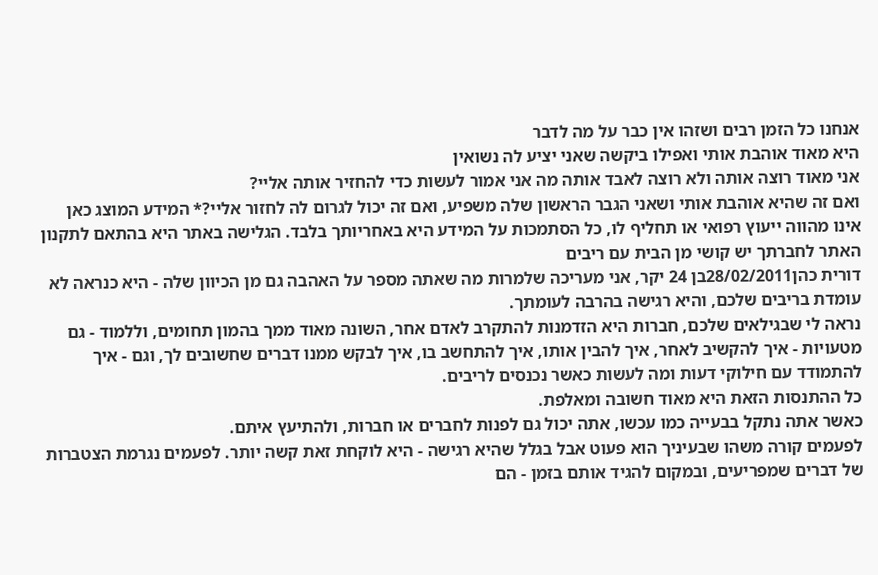אנחנו כל הזמן רבים ושזהו אין כבר על מה לדבר
היא מאוד אוהבת אותי ואפילו ביקשה שאני יציע לה נשואין
אני מאוד רוצה אותה ולא רוצה לאבד אותה מה אני אמור לעשות כדי להחזיר אותה אליי?
ואם זה שהיא אוהבת אותי ושאני הגבר הראשון שלה משפיע, ואם זה יכול לגרום לה לחזור אליי?* המידע המוצג כאן אינו מהווה ייעוץ רפואי או תחליף לו, כל הסתמכות על המידע היא באחריותך בלבד. הגלישה באתר היא בהתאם לתקנון האתר לחברתך יש קושי מן הבית עם ריבים
דורית כהן28/02/2011בן 24 יקר, אני מעריכה שלמרות מה שאתה מספר על האהבה גם מן הכיוון שלה - היא כנראה לא עומדת בריבים שלכם, והיא רגישה בהרבה לעומתך.
נראה לי שבגילאים שלכם, חברות היא הזדמנות להתקרב לאדם אחר, השונה מאוד ממך בהמון תחומים, וללמוד - גם מטעויות - איך להקשיב לאחר, איך להבין אותו, איך להתחשב בו, איך לבקש ממנו דברים שחשובים לך, וגם - איך להתמודד עם חילוקי דעות ומה לעשות כאשר נכנסים לריבים.
כל ההתנסות הזאת היא מאוד חשובה ומאלפת.
כאשר אתה נתקל בבעייה כמו עכשו, אתה יכול גם לפנות לחברים או חברות, ולהתיעץ איתם.
לפעמים קורה משהו שבעיניך הוא פעוט אבל בגלל שהיא רגישה - היא לוקחת זאת קשה יותר. לפעמים נגרמת הצטברות של דברים שמפריעים, ובמקום להגיד אותם בזמן - הם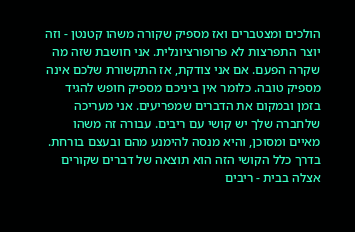הולכים ומצטברים ואז מספיק שקורה משהו קטנטן - וזה יוצר התפרצות לא פרופורציונלית. אני חושבת שזה מה שקרה הפעם. אם אני צודקת, אז התקשורת שלכם אינה מספיק טובה. כלומר אין ביניכם מספיק חופש להגיד בזמן ובמקום את הדברים שמפריעים. אני מעריכה שלחברה שלך יש קושי עם ריבים. עבורה זה משהו מאיים ומסוכן, והיא מנסה להימנע מהם ובעצם בורחת. בדרך כלל הקושי הזה הוא תוצאה של דברים שקורים אצלה בבית - ריבים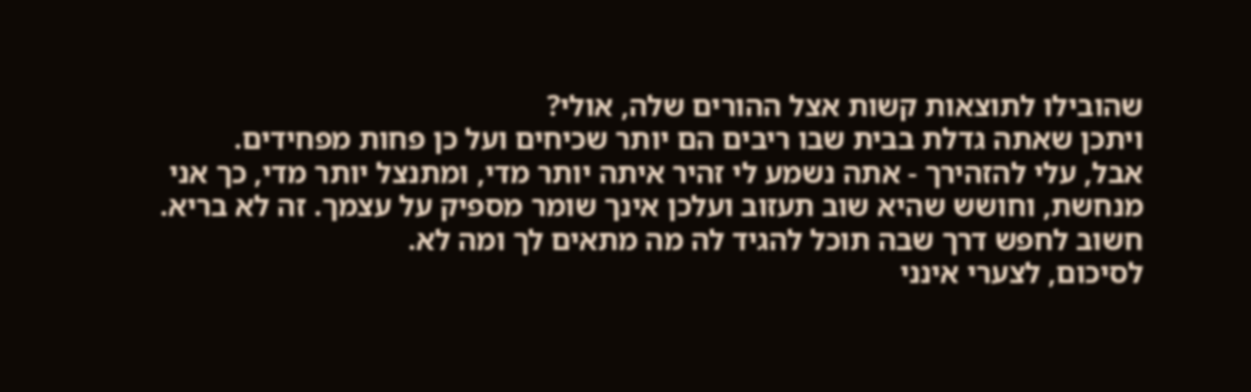שהובילו לתוצאות קשות אצל ההורים שלה, אולי?
ויתכן שאתה גדלת בבית שבו ריבים הם יותר שכיחים ועל כן פחות מפחידים.
אבל, עלי להזהירך - אתה נשמע לי זהיר איתה יותר מדי, ומתנצל יותר מדי, כך אני מנחשת, וחושש שהיא שוב תעזוב ועלכן אינך שומר מספיק על עצמך. זה לא בריא. חשוב לחפש דרך שבה תוכל להגיד לה מה מתאים לך ומה לא.
לסיכום, לצערי אינני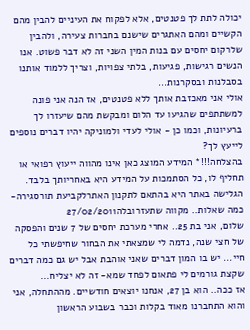יכולה לתת לך פטנטים, אלא לפקוח את העיניים להבין מהם הקשיים ומהם האתגרים שישנם בחברות צעירה, ולהבין שלרקום יחסים עם בנות המין השני זה לא דבר פשוט. אנו הנשים רגישות, פגיעות, בלתי צפויות, וצריך ללמוד אותנו בסבלנות ובסקרנות...
אולי אני מאכזבת אותך ללא פטנטים, אז הנה אני פונה למשתתפים שהגיעו עד הלום ומבקשת מהם שיעזרו לך ברעיונות, וכמו כן - אולי לעדי ולמוניקה יהיו דברים נוספים לייעץ לך?
בהצלחה!!!* המידע המוצג כאן אינו מהווה ייעוץ רפואי או תחליף לו, כל הסתמכות על המידע היא באחריותך בלבד. הגלישה באתר היא בהתאם לתקנון האתרלקביעת תורסגירה- כמה שאלות.. מקווה שתעזרובלה27/02/2011
שלום, אני בת 25.. אחרי מערכת יחסים של 7 שנים והפסקה של חצי שנה, נדמה לי שמצאתי את הבחור שחיפשתי כל חיי... יש בו המון דברים שאני אוהבת אבל יש גם כמה דברים שקצת גורמים לי פתאום לפחד שמא- זה לא יצליח...
אז ככה.. הוא בן 27, אנחנו יוצאים חודשיים. מההתחלה, אני והוא התחברנו מאוד בקלות וכבר בשבוע הראשון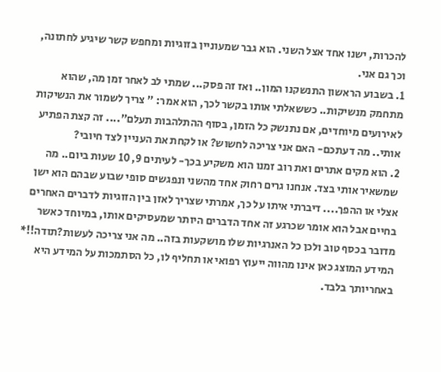להכרות, ישנו אחד אצל השני. הוא גבר שמעוניין בזוגיות ומחפש קשר שיגיע לחתונה, וכך גם אני.
1. בשבוע הראשון התנשקנו המון.. ואז זה פסק... שמתי לב לאחר זמן מה, שהוא מתחמק מנשיקות.. כששאלתי אותו בקשר לכך, הוא אמר: " צריך לשמור את הנשיקות לאירועים מיוחדים, אם נתנשק כל הזמן, בסוף ההתלהבות תעלם".... זה קצת הפתיע אותי.. מה דעתכם- האם אני צריכה לחשוש? או לקחת את העניין לצד חיובי?
2. הוא מקים אתרים ואת רוב זמנו הוא משקיע בכך- לעיתים 9, 10 שעות ביום.. מה שמשאיר אותי בצד. אנחנו גרים רחוק אחד מהשני ונפגשים סופי שבוע שבהם הוא ישן אצלי או ההפך.... דיברתי איתו על כך, אמרתי שצריך לאזן בין הזוגיות לדברים האחרים בחיים אבל הוא אומר שכרגע זה אחד הדברים היותר שמעסיקים אותו, במיוחד כאשר מדובר בכסף טוב ולכן כל האנרגיות שלו מושקעות בזה.. מה אני צריכה לעשות?תודה!!* המידע המוצג כאן אינו מהווה ייעוץ רפואי או תחליף לו, כל הסתמכות על המידע היא באחריותך בלבד.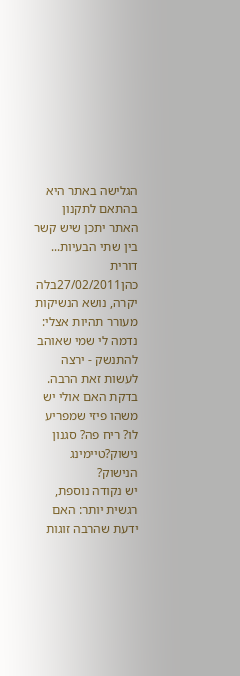הגלישה באתר היא בהתאם לתקנון האתר יתכן שיש קשר בין שתי הבעיות...
דורית כהן27/02/2011בלה יקרה, נושא הנשיקות מעורר תהיות אצלי: נדמה לי שמי שאוהב להתנשק - ירצה לעשות זאת הרבה. בדקת האם אולי יש משהו פיזי שמפריע לו? ריח פה? סגנון נישוק?טיימינג הנישוק?
יש נקודה נוספת, רגשית יותר: האם ידעת שהרבה זוגות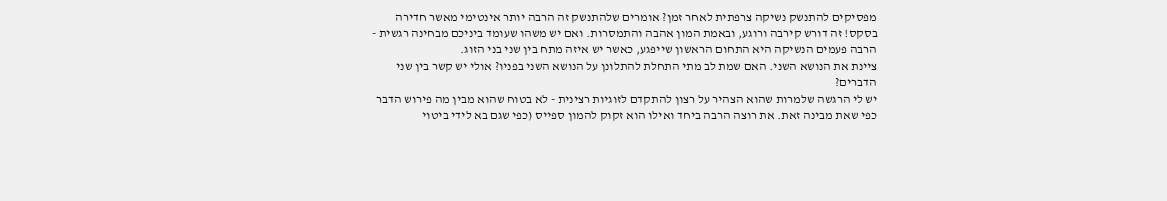מפסיקים להתנשק נשיקה צרפתית לאחר זמן? אומרים שלהתנשק זה הרבה יותר אינטימי מאשר חדירה בסקס! זה דורש קירבה ורוגע, ובאמת המון אהבה והתמסרות. ואם יש משהו שעומד ביניכם מבחינה רגשית - הרבה פעמים הנשיקה היא התחום הראשון שייפגע, כאשר יש איזה מתח בין שני בני הזוג.
ציינת את הנושא השני. האם שמת לב מתי התחלת להתלונן על הנושא השני בפניו? אולי יש קשר בין שני הדברים?
יש לי הרגשה שלמרות שהוא הצהיר על רצון להתקדם לזוגיות רצינית - לא בטוח שהוא מבין מה פירוש הדבר כפי שאת מבינה זאת. את רוצה הרבה ביחד ואילו הוא זקוק להמון ספייס (כפי שגם בא לידי ביטוי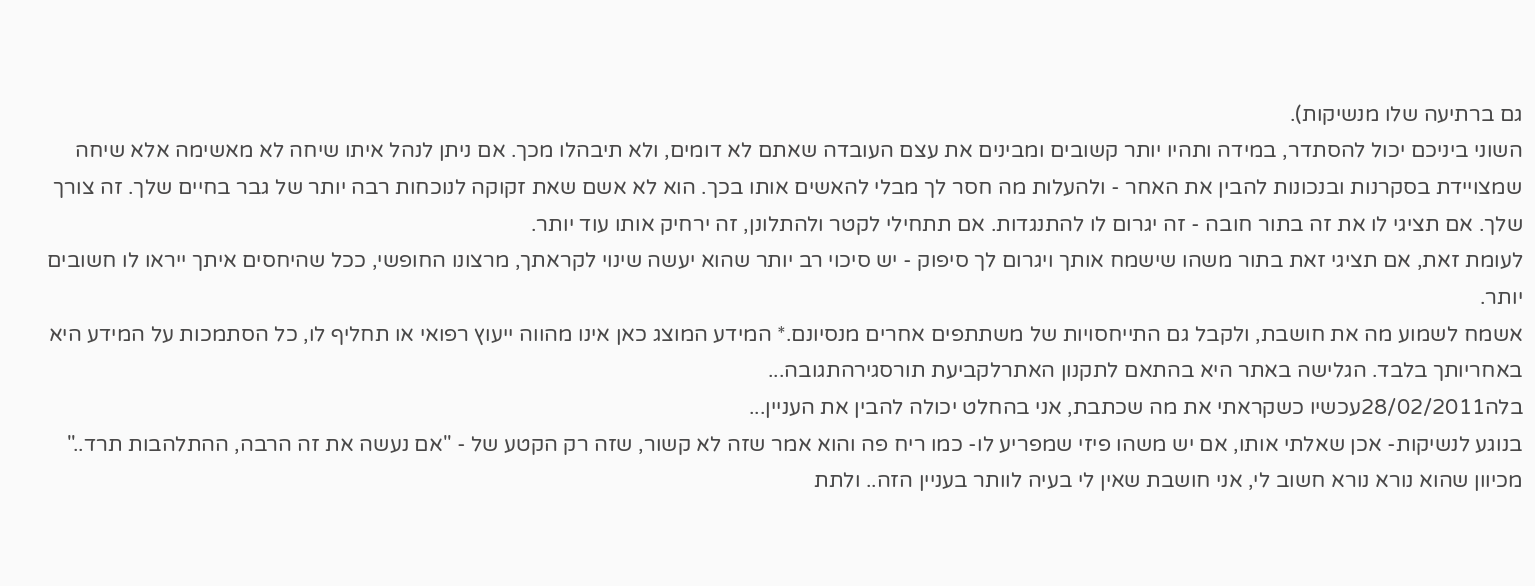גם ברתיעה שלו מנשיקות).
השוני ביניכם יכול להסתדר, במידה ותהיו יותר קשובים ומבינים את עצם העובדה שאתם לא דומים, ולא תיבהלו מכך. אם ניתן לנהל איתו שיחה לא מאשימה אלא שיחה שמצויידת בסקרנות ובנכונות להבין את האחר - ולהעלות מה חסר לך מבלי להאשים אותו בכך. הוא לא אשם שאת זקוקה לנוכחות רבה יותר של גבר בחיים שלך. זה צורך שלך. אם תציגי לו את זה בתור חובה - זה יגרום לו להתנגדות. אם תתחילי לקטר ולהתלונן, זה ירחיק אותו עוד יותר.
לעומת זאת, אם תציגי זאת בתור משהו שישמח אותך ויגרום לך סיפוק - יש סיכוי רב יותר שהוא יעשה שינוי לקראתך, מרצונו החופשי, ככל שהיחסים איתך ייראו לו חשובים יותר.
אשמח לשמוע מה את חושבת, ולקבל גם התייחסויות של משתתפים אחרים מנסיונם.* המידע המוצג כאן אינו מהווה ייעוץ רפואי או תחליף לו, כל הסתמכות על המידע היא באחריותך בלבד. הגלישה באתר היא בהתאם לתקנון האתרלקביעת תורסגירהתגובה...
בלה28/02/2011עכשיו כשקראתי את מה שכתבת, אני בהחלט יכולה להבין את העניין...
בנוגע לנשיקות- אכן שאלתי אותו, אם יש משהו פיזי שמפריע לו- כמו ריח פה והוא אמר שזה לא קשור, שזה רק הקטע של - "אם נעשה את זה הרבה, ההתלהבות תרד.." מכיוון שהוא נורא נורא חשוב לי, אני חושבת שאין לי בעיה לוותר בעניין הזה.. ולתת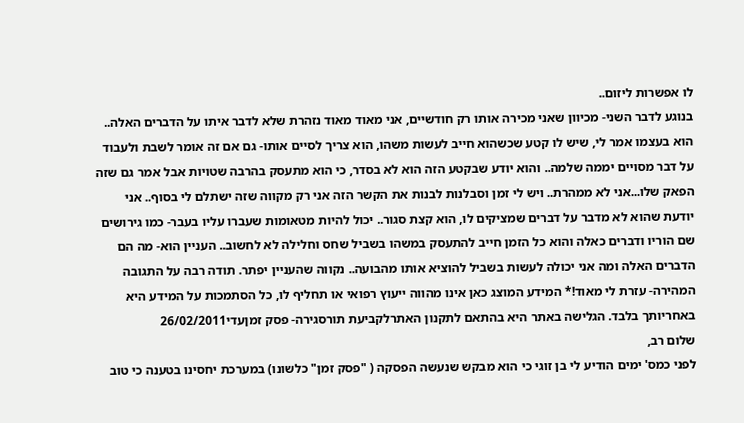לו אפשרות ליזום..
בנוגע לדבר השני- מכיוון שאני מכירה אותו רק חודשיים, אני מאוד מאוד נזהרת שלא לדבר איתו על הדברים האלה.. הוא בעצמו אמר לי, שיש לו קטע שכשהוא חייב לעשות משהו, הוא צריך לסיים אותו- גם אם זה אומר לשבת ולעבוד על דבר מסויים יממה שלמה.. והוא יודע שבקטע הזה הוא לא בסדר, כי הוא מתעסק בהרבה שטויות אבל אמר גם שזה הפאק שלו...אני לא ממהרת.. ויש לי זמן וסבלנות לבנות את הקשר הזה אני רק מקווה שזה ישתלם לי בסוף.. אני יודעת שהוא לא מדבר על דברים שמציקים לו, הוא קצת סגור.. יכול להיות מטאומות שעברו עליו בעבר- כמו גירושים שם הוריו ודברים כאלה והוא כל הזמן חייב להתעסק במשהו בשביל שחס וחלילה לא לחשוב.. העניין הוא- מה הם הדברים האלה ומה אני יכולה לעשות בשביל להוציא אותו מהבועה.. נקווה שהעניין יפתר. תודה רבה על התגובה המהירה- עזרת לי מאוד!* המידע המוצג כאן אינו מהווה ייעוץ רפואי או תחליף לו, כל הסתמכות על המידע היא באחריותך בלבד. הגלישה באתר היא בהתאם לתקנון האתרלקביעת תורסגירה- פסק זמןעדי26/02/2011
שלום רב,
לפני כמס' ימים הודיע לי בן זוגי כי הוא מבקש שנעשה הפסקה ( "פסק זמן" כלשונו) במערכת יחסינו בטענה כי טוב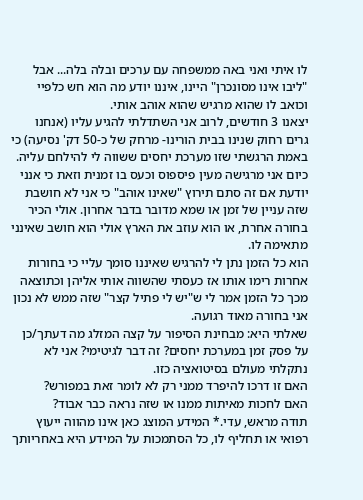לו איתי ואני באה ממשפחה עם ערכים ובלה בלה... אבל "ליבו אינו מסונכרן" היינו, איננו יודע מה הוא חש כלפיי וכואב לו שהוא מרגיש שהוא אוהב אותי.
יצאנו 3 חודשים, לרוב אני השתדלתי להגיע עליו (אנחנו גרים רחוק שנינו בבית הורינו- מרחק של כ-50 דק' נסיעה) כי באמת הרגשתי שזו מערכת יחסים ששווה לי להילחם עליה.
כיום אני מרגישה מעין פיספוס וכעס בו זמנית וזאת כי אנני יודעת אם זה סתם תירוץ "שאינו אוהב" כי אני לא חושבת שזה עניין של זמן או שמא מדובר בדבר אחרון. אולי הכיר בחורה אחרת, או הוא עוזב את הארץ אולי הוא חושב שאינני מתאימה לו.
הוא כל הזמן נתן לי להרגיש שאיננו סומך עליי כי בחורות אחרות רימו אותו אז כעסתי שהשווה אותי אליהן וכתוצאה מכך כל הזמן אמר לי ש"יש לי פתיל קצר" שזה ממש לא נכון אני בחורה מאוד רגועה.
שאלתי היא: מבחינת הסיפור על קצה המזלג מה דעתך/כן על פסק זמן במערכת יחסים? זה דבר לגיטימי? אני לא נתקלתי מעולם בסיטואציה כזו.
האם זו דרכו להיפרד ממני רק לא לומר זאת במפורש?
האם לחכות מאיתות ממנו או שזה נראה כבר אבוד?
תודה מראש, עדי.* המידע המוצג כאן אינו מהווה ייעוץ רפואי או תחליף לו, כל הסתמכות על המידע היא באחריותך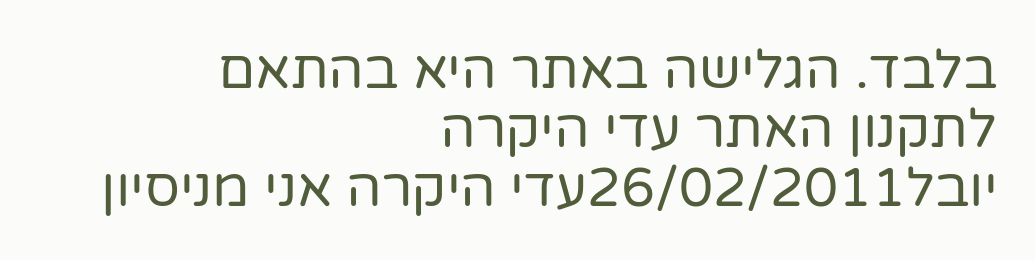בלבד. הגלישה באתר היא בהתאם לתקנון האתר עדי היקרה
יובל26/02/2011עדי היקרה אני מניסיון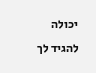יכולה להגיד לך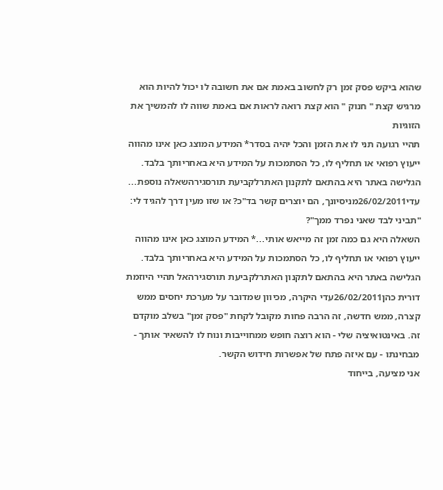שהוא ביקש פסק זמן רק לחשוב באמת אם את חשובה לו יכול להיות הוא מרגיש קצת " חנוק " הוא קצת רואה לראות אם באמת שווה לו להמשיך את הזוגיות
תהיי רגועה תני לו את הזמן והכל יהיה בסדר* המידע המוצג כאן אינו מהווה ייעוץ רפואי או תחליף לו, כל הסתמכות על המידע היא באחריותך בלבד. הגלישה באתר היא בהתאם לתקנון האתרלקביעת תורסגירהשאלה נוספת...
עדי26/02/2011מניסיונך, הם יוצרים קשר בד"כ? או שזו מעין דרך להגיד לי: "תביני לבד שאני נפרד ממך"?
השאלה היא גם כמה זמן זה מייאש אותי...* המידע המוצג כאן אינו מהווה ייעוץ רפואי או תחליף לו, כל הסתמכות על המידע היא באחריותך בלבד. הגלישה באתר היא בהתאם לתקנון האתרלקביעת תורסגירהאל תהיי היוזמת
דורית כהן26/02/2011עדי היקרה, מכיוון שמדובר על מערכת יחסים ממש קצרה, ממש חדשה, זה הרבה פחות מקובל לקחת "פסק זמן" בשלב מוקדם זה. באינטואיציה שלי - הוא רוצה חופש ממחוייבות ונוח לו להשאיר אותך - מבחינתו - עם איזה פתח של אפשרות חידוש הקשר.
אני מציעה, בייחוד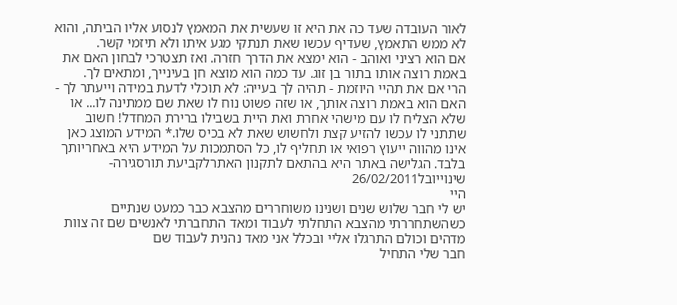לאור העובדה שעד כה את היא זו שעשית את המאמץ לנסוע אליו הביתה, והוא לא ממש התאמץ, שעדיף עכשו שאת תנתקי מגע איתו ולא תיזמי קשר.
אם הוא רציני ואוהב - הוא ימצא את הדרך חזרה. ואז תצטרכי לבחון האם את באמת רוצה אותו בתור בן זוג. עד כמה הוא מוצא חן בעינייך, ומתאים לך.
הרי אם את תהיי היוזמת - תהיה לך בעייה: לא תוכלי לדעת במידה וייעתר לך - האם הוא באמת רוצה אותך, או שזה פשוט נוח לו שאת שם ממתינה לו... או שלא הצליח לו עם מישהי אחרת ואת היית בשבילו ברירת המחדל! חשוב שתתני לו עכשו להזיע קצת ולחשוש שאת לא בכיס שלו.* המידע המוצג כאן אינו מהווה ייעוץ רפואי או תחליף לו, כל הסתמכות על המידע היא באחריותך בלבד. הגלישה באתר היא בהתאם לתקנון האתרלקביעת תורסגירה- שינוייובל26/02/2011
היי
יש לי חבר שלוש שנים ושנינו משוחררים מהצבא כבר כמעט שנתיים
כשהשתחררתי מהצבא התחלתי לעבוד ומאד התחברתי לאנשים שם זה צוות מדהים וכולם התרגלו אליי ובכלל אני מאד נהנית לעבוד שם
חבר שלי התחיל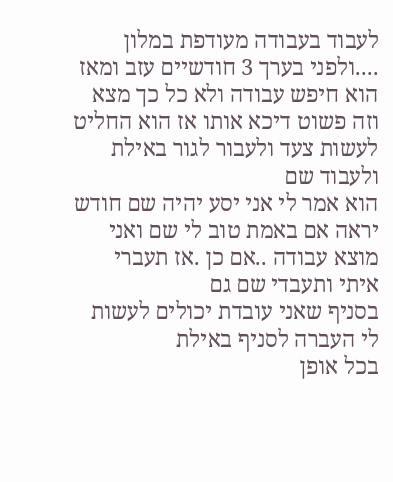לעבוד בעבודה מעודפת במלון ....ולפני בערך 3 חודשיים עזב ומאז הוא חיפש עבודה ולא כל כך מצא וזה פשוט דיכא אותו אז הוא החליט לעשות צעד ולעבור לגור באילת ולעבוד שם
הוא אמר לי אני יסע יהיה שם חודש יראה אם באמת טוב לי שם ואני מוצא עבודה ..אם כן .אז תעברי איתי ותעבדי שם גם
בסניף שאני עובדת יכולים לעשות לי העברה לסניף באילת
בכל אופן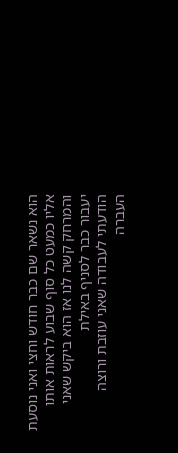הוא נשאר שם כבר חודש וחצי ואני נוסעת אליו כמעט כל סוף שבוע לראות אותו
והמרחק קשה לנו אז הוא ביקש שאני יעבור כבר לסניף באילת
הודעתי לעבודה שאני עוזבת ורוצה העברה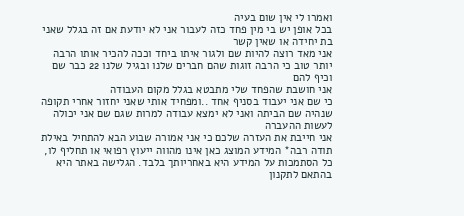ואמרו לי אין שום בעיה
בכל אופן יש בי מין פחד כזה לעבור אני לא יודעת אם זה בגלל שאני בת יחידה או שאין קשר
אני מאד רוצה להיות שם ולגור איתו ביחד וככה להכיר אותו הרבה יותר טוב כי הרבה זוגות שהם חברים שלנו ובגיל שלנו 22 כבר שם וכיף להם
אני חושבת שהפחד שלי מתבטא בגלל מקום העבודה
כי שם אני יעבוד בסניף אחד ..ומפחיד אותי שאני יחזור אחרי תקופה שנהיה שם הביתה ואני לא ימצא עבודה למרות שגם שם אני יכולה לעשות ההעברה
אני חייבת את העזרה שלכם כי אני אמורה שבוע הבא להתחיל באילת
תודה רבה* המידע המוצג כאן אינו מהווה ייעוץ רפואי או תחליף לו, כל הסתמכות על המידע היא באחריותך בלבד. הגלישה באתר היא בהתאם לתקנון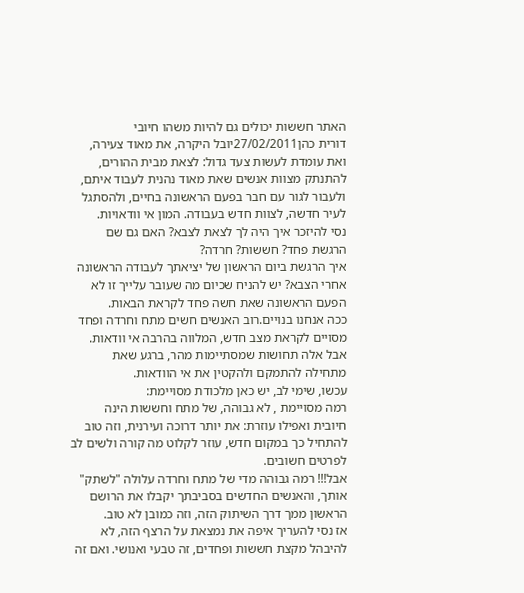האתר חששות יכולים גם להיות משהו חיובי
דורית כהן27/02/2011יובל היקרה, את מאוד צעירה, ואת עומדת לעשות צעד גדול: לצאת מבית ההורים, להתנתק מצוות אנשים שאת מאוד נהנית לעבוד איתם, ולעבור לגור עם חבר בפעם הראשונה בחיים, ולהסתגל לעיר חדשה, לצוות חדש בעבודה. המון אי וודאויות.
נסי להיזכר איך היה לך לצאת לצבא? האם גם שם הרגשת פחד? חששות? חרדה?
איך הרגשת ביום הראשון של יציאתך לעבודה הראשונה אחרי הצבא? יש להניח שכיום מה שעובר עלייך זו לא הפעם הראשונה שאת חשה פחד לקראת הבאות.
ככה אנחנו בנויים.רוב האנשים חשים מתח וחרדה ופחד מסויים לקראת מצב חדש, המלווה בהרבה אי וודאות. אבל אלה תחושות שמסתיימות מהר, ברגע שאת מתחילה להתמקם ולהקטין את אי הוודאות.
עכשו, שימי לב, יש כאן מלכודת מסויימת:
רמה מסויימת , לא גבוהה, של מתח וחששות הינה חיובית ואפילו עוזרת: את יותר דרוכה ועירנית, וזה טוב להתחיל כך במקום חדש, עוזר לקלוט מה קורה ולשים לב לפרטים חשובים.
אבל!!! רמה גבוהה מדי של מתח וחרדה עלולה "לשתק" אותך, והאנשים החדשים בסביבתך יקבלו את הרושם הראשון ממך דרך השיתוק הזה, וזה כמובן לא טוב.
אז נסי להעריך איפה את נמצאת על הרצף הזה, לא להיבהל מקצת חששות ופחדים, זה טבעי ואנושי. ואם זה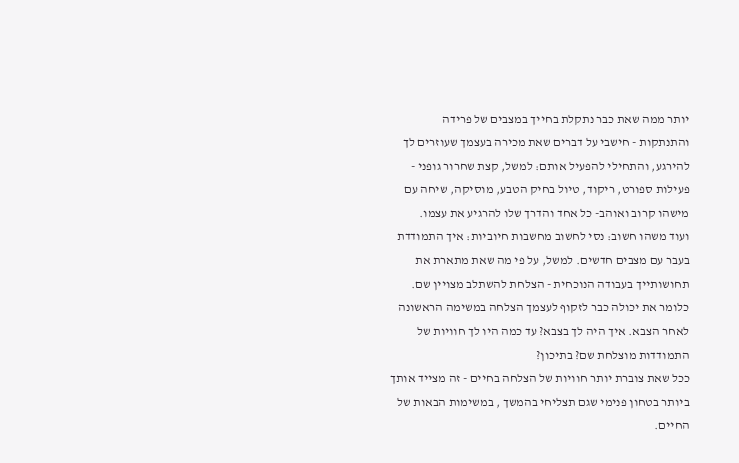יותר ממה שאת כבר נתקלת בחייך במצבים של פרידה והתנתקות - חישבי על דברים שאת מכירה בעצמך שעוזרים לך להירגע, והתחילי להפעיל אותם: למשל, קצת שחרור גופני - פעילות ספורט, ריקוד, טיול בחיק הטבע, מוסיקה, שיחה עם מישהו קרוב ואוהב- כל אחד והדרך שלו להרגיע את עצמו.
ועוד משהו חשוב: נסי לחשוב מחשבות חיוביות: איך התמודדת בעבר עם מצבים חדשים. למשל, על פי מה שאת מתארת את תחושותייך בעבודה הנוכחית - הצלחת להשתלב מצויין שם. כלומר את יכולה כבר לזקוף לעצמך הצלחה במשימה הראשונה לאחר הצבא. איך היה לך בצבא? עד כמה היו לך חוויות של התמודדות מוצלחת שם? בתיכון?
ככל שאת צוברת יותר חוויות של הצלחה בחיים - זה מצייד אותך ביותר בטחון פנימי שגם תצליחי בהמשך , במשימות הבאות של החיים.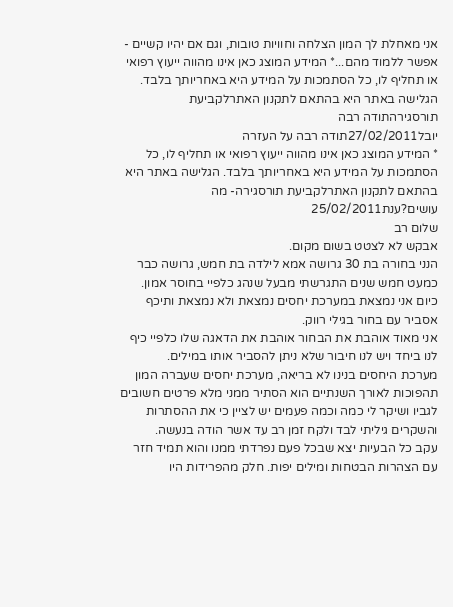אני מאחלת לך המון הצלחה וחוויות טובות, וגם אם יהיו קשיים - אפשר ללמוד מהם...* המידע המוצג כאן אינו מהווה ייעוץ רפואי או תחליף לו, כל הסתמכות על המידע היא באחריותך בלבד. הגלישה באתר היא בהתאם לתקנון האתרלקביעת תורסגירהתודה רבה
יובל27/02/2011תודה רבה על העזרה
* המידע המוצג כאן אינו מהווה ייעוץ רפואי או תחליף לו, כל הסתמכות על המידע היא באחריותך בלבד. הגלישה באתר היא בהתאם לתקנון האתרלקביעת תורסגירה- מה עושים?ענת25/02/2011
שלום רב
אבקש לא לצטט בשום מקום.
הנני בחורה בת 30 גרושה אמא לילדה בת חמש, גרושה כבר כמעט חמש שנים התגרשתי מבעל שנהג כלפיי בחוסר אמון.
כיום אני נמצאת במערכת יחסים נמצאת ולא נמצאת ותיכף אסביר עם בחור בגילי רווק.
אני מאוד אוהבת את הבחור אוהבת את הדאגה שלו כלפיי כיף לנו ביחד ויש לנו חיבור שלא ניתן להסביר אותו במילים.
מערכת היחסים בנינו לא בריאה, מערכת יחסים שעברה המון תהפוכות לאורך השנתיים הוא הסתיר ממני מלא פרטים חשובים לגביו ושיקר לי כמה וכמה פעמים יש לציין כי את ההסתרות והשקרים גיליתי לבד ולקח זמן רב עד אשר הודה בנעשה.
עקב כל הבעיות יצא שבכל פעם נפרדתי ממנו והוא תמיד חזר עם הצהרות הבטחות ומילים יפות. חלק מהפרידות היו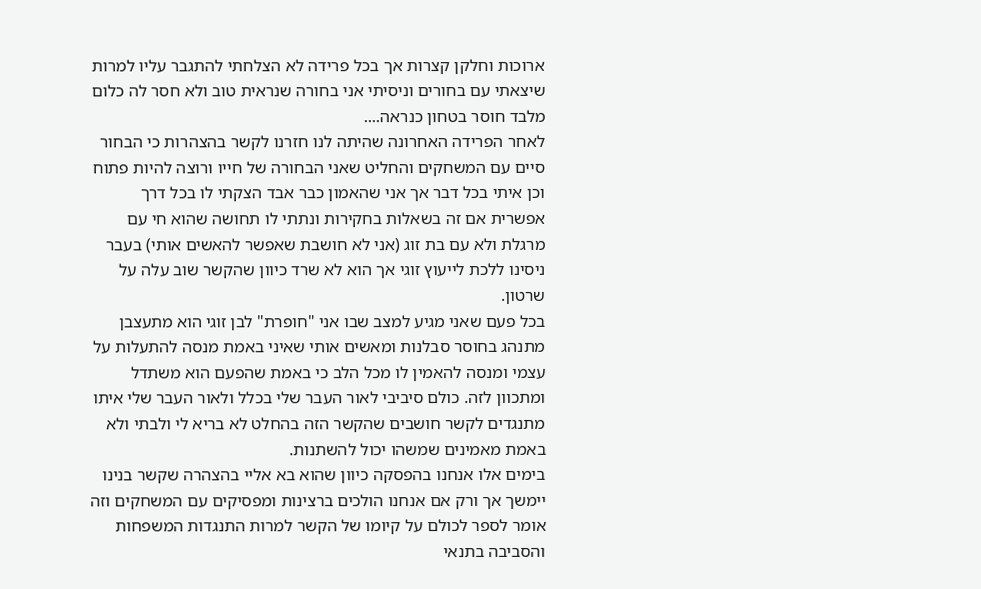ארוכות וחלקן קצרות אך בכל פרידה לא הצלחתי להתגבר עליו למרות שיצאתי עם בחורים וניסיתי אני בחורה שנראית טוב ולא חסר לה כלום מלבד חוסר בטחון כנראה....
לאחר הפרידה האחרונה שהיתה לנו חזרנו לקשר בהצהרות כי הבחור סיים עם המשחקים והחליט שאני הבחורה של חייו ורוצה להיות פתוח וכן איתי בכל דבר אך אני שהאמון כבר אבד הצקתי לו בכל דרך אפשרית אם זה בשאלות בחקירות ונתתי לו תחושה שהוא חי עם מרגלת ולא עם בת זוג (אני לא חושבת שאפשר להאשים אותי) בעבר ניסינו ללכת לייעוץ זוגי אך הוא לא שרד כיוון שהקשר שוב עלה על שרטון.
בכל פעם שאני מגיע למצב שבו אני "חופרת" לבן זוגי הוא מתעצבן מתנהג בחוסר סבלנות ומאשים אותי שאיני באמת מנסה להתעלות על עצמי ומנסה להאמין לו מכל הלב כי באמת שהפעם הוא משתדל ומתכוון לזה. כולם סיביבי לאור העבר שלי בכלל ולאור העבר שלי איתו מתנגדים לקשר חושבים שהקשר הזה בהחלט לא בריא לי ולבתי ולא באמת מאמינים שמשהו יכול להשתנות.
בימים אלו אנחנו בהפסקה כיוון שהוא בא אליי בהצהרה שקשר בנינו יימשך אך ורק אם אנחנו הולכים ברצינות ומפסיקים עם המשחקים וזה אומר לספר לכולם על קיומו של הקשר למרות התנגדות המשפחות והסביבה בתנאי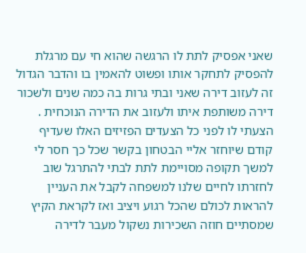שאני אפסיק לתת לו הרגשה שהוא חי עם מרגלת להפסיק לתחקר אותו ופשוט להאמין בו והדבר הגדול זה לעזוב דירה שאני ובתי גרות בה כמה שנים ולשכור דירה משותפת איתו ולעזוב את הדירה הנוכחית .
הצעתי לו לפני כל הצעדים הפזיזים האלו שעדיף קודם שיוחזר אליי הבטחון בקשר שכל כך חסר לי למשך תקופה מסויימת לתת לבתי להתרגל שוב לחזרתו לחיים שלנו למשפחה לקבל את העניין להראות לכולם שהכל רגוע ויציב ואז לקראת הקיץ שמסתיים חוזה השכירות נשקול מעבר לדירה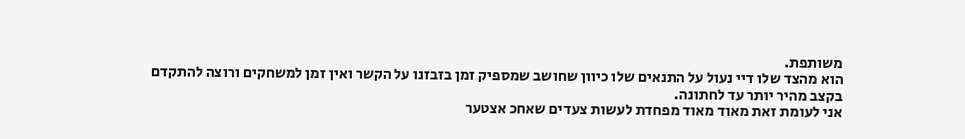משותפת.
הוא מהצד שלו דיי נעול על התנאים שלו כיוון שחושב שמספיק זמן בזבזנו על הקשר ואין זמן למשחקים ורוצה להתקדם בקצב מהיר יותר עד לחתונה.
אני לעומת זאת מאוד מאוד מפחדת לעשות צעדים שאחכ אצטער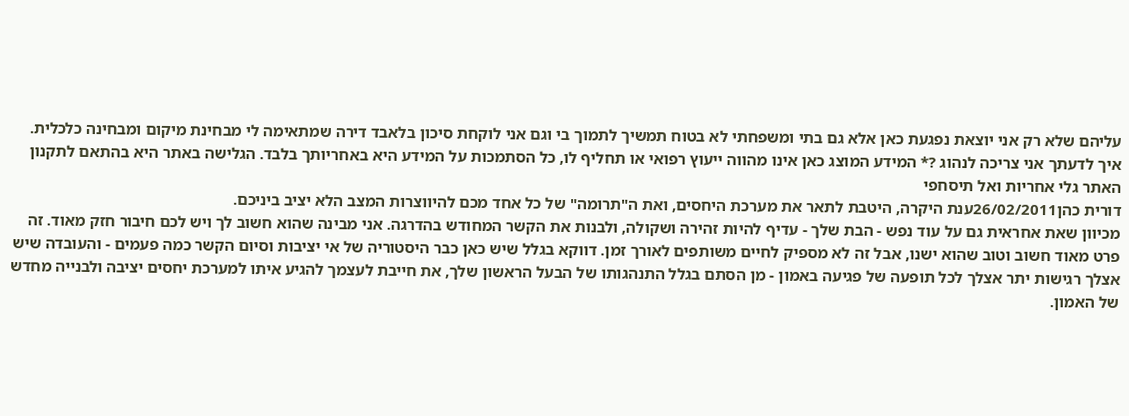עליהם שלא רק אני יוצאת נפגעת כאן אלא גם בתי ומשפחתי לא בטוח תמשיך לתמוך בי וגם אני לוקחת סיכון בלאבד דירה שמתאימה לי מבחינת מיקום ומבחינה כלכלית.
איך לדעתך אני צריכה לנהוג ?* המידע המוצג כאן אינו מהווה ייעוץ רפואי או תחליף לו, כל הסתמכות על המידע היא באחריותך בלבד. הגלישה באתר היא בהתאם לתקנון האתר גלי אחריות ואל תיסחפי
דורית כהן26/02/2011ענת היקרה, היטבת לתאר את מערכת היחסים, ואת ה"תרומה" של כל אחד מכם להיווצרות המצב הלא יציב ביניכם.
מכיוון שאת אחראית גם על עוד נפש - הבת שלך - עדיף להיות זהירה ושקולה, ולבנות את הקשר המחודש בהדרגה. אני מבינה שהוא חשוב לך ויש לכם חיבור חזק מאוד. זה פרט מאוד חשוב וטוב שהוא ישנו, אבל זה לא מספיק לחיים משותפים לאורך זמן. דווקא בגלל שיש כאן כבר היסטוריה של אי יציבות וסיום הקשר כמה פעמים - והעובדה שיש אצלך רגישות יתר אצלך לכל תופעה של פגיעה באמון - מן הסתם בגלל התנהגותו של הבעל הראשון שלך, את חייבת לעצמך להגיע איתו למערכת יחסים יציבה ולבנייה מחדש של האמון.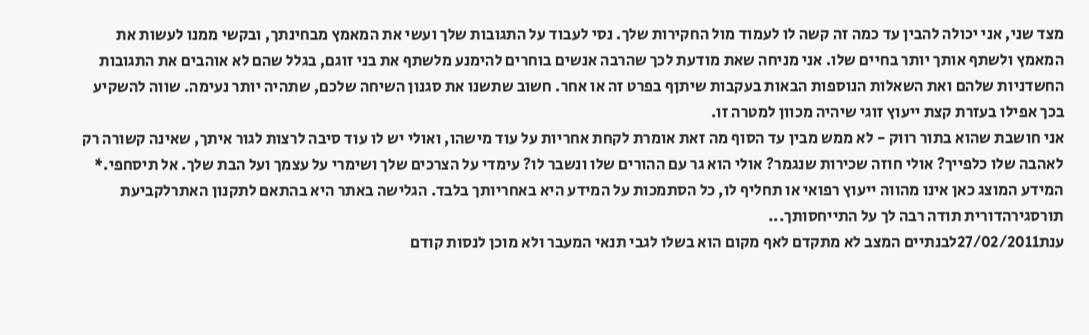מצד שני, אני יכולה להבין עד כמה זה קשה לו לעמוד מול החקירות שלך. נסי לעבוד על התגובות שלך ועשי את המאמץ מבחינתך, ובקשי ממנו לעשות את המאמץ ולשתף אותך יותר בחיים שלו. אני מניחה שאת מודעת לכך שהרבה אנשים בוחרים להימנע מלשתף את בני זוגם, בגלל שהם לא אוהבים את התגובות החשדניות שלהם ואת השאלות הנוספות הבאות בעקבות שיתןף בפרט זה או אחר. חשוב שתשנו את סגנון השיחה שלכם, שתהיה יותר נעימה. שווה להשקיע בכך אפילו בעזרת קצת ייעוץ זוגי שיהיה מכוון למטרה זו.
אני חושבת שהוא בתור רווק - לא ממש מבין עד הסוף מה זאת אומרת לקחת אחריות על עוד מישהו, ואולי יש לו עוד סיבה לרצות לגור איתך, שאינה קשורה רק לאהבה שלו כלפייך? אולי חוזה שכירות שנגמר? אולי הוא גר עם ההורים שלו ונשבר לו? עימדי על הצרכים שלך ושימרי על עצמך ועל הבת שלך. אל תיסחפי.* המידע המוצג כאן אינו מהווה ייעוץ רפואי או תחליף לו, כל הסתמכות על המידע היא באחריותך בלבד. הגלישה באתר היא בהתאם לתקנון האתרלקביעת תורסגירהדורית תודה רבה לך על התייחסותך...
ענת27/02/2011לבנתיים המצב לא מתקדם לאף מקום הוא בשלו לגבי תנאי המעבר ולא מוכן לנסות קודם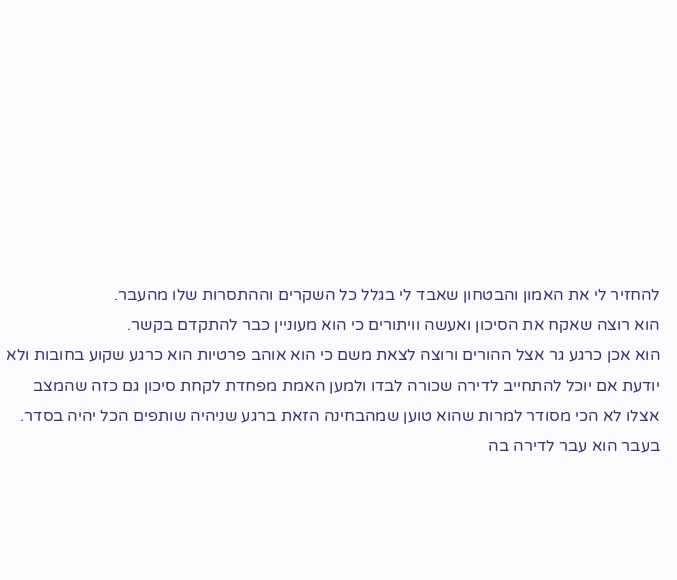להחזיר לי את האמון והבטחון שאבד לי בגלל כל השקרים וההתסרות שלו מהעבר.
הוא רוצה שאקח את הסיכון ואעשה וויתורים כי הוא מעוניין כבר להתקדם בקשר.
הוא אכן כרגע גר אצל ההורים ורוצה לצאת משם כי הוא אוהב פרטיות הוא כרגע שקוע בחובות ולא יודעת אם יוכל להתחייב לדירה שכורה לבדו ולמען האמת מפחדת לקחת סיכון גם כזה שהמצב אצלו לא הכי מסודר למרות שהוא טוען שמהבחינה הזאת ברגע שניהיה שותפים הכל יהיה בסדר.
בעבר הוא עבר לדירה בה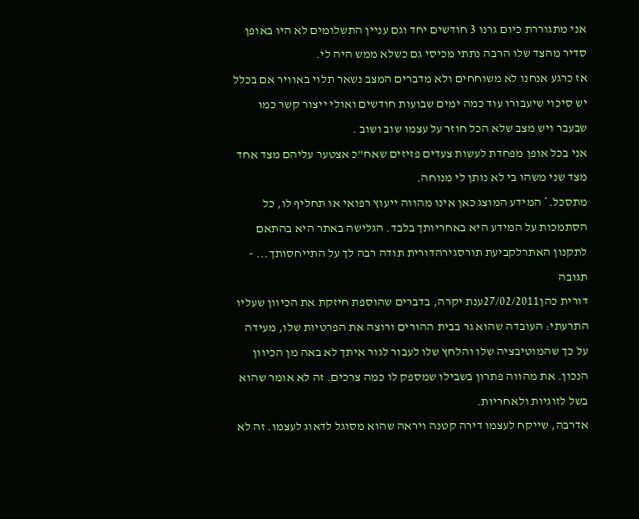אני מתגוררת כיום גרנו 3 חודשים יחד וגם עניין התשלומים לא היו באופן סדיר מהצד שלו הרבה נתתי מכיסי גם כשלא ממש היה לי.
אז כרגע אנחנו לא משוחחים ולא מדברים המצב נשאר תלוי באוויר אם בכלל יש סיכוי שיעבורו עוד כמה ימים שבועות חודשים ואולי ייצור קשר כמו שבעבר ויש מצב שלא הכל חוזר על עצמו שוב ושוב .
אני בכל אופן מפחדת לעשות צעדים פזיזים שאח"כ אצטער עליהם מצד אחד מצד שני משהו בי לא נותן לי מנוחה.
מתסכל.* המידע המוצג כאן אינו מהווה ייעוץ רפואי או תחליף לו, כל הסתמכות על המידע היא באחריותך בלבד. הגלישה באתר היא בהתאם לתקנון האתרלקביעת תורסגירהדורית תודה רבה לך על התייחסותך... - תגובה
דורית כהן27/02/2011ענת יקרה, בדברים שהוספת חיזקת את הכיוון שעליו התרעתי: העובדה שהוא גר בבית ההורים ורוצה את הפרטיות שלו, מעידה על כך שהמוטיבציה שלו והלחץ שלו לעבור לגור איתך לא באה מן הכיוון הנכון. את מהווה פתרון בשבילו שמספק לו כמה צרכים. זה לא אומר שהוא בשל לזוגיות ולאחריות.
אדרבה, שייקח לעצמו דירה קטנה ויראה שהוא מסוגל לדאוג לעצמו. זה לא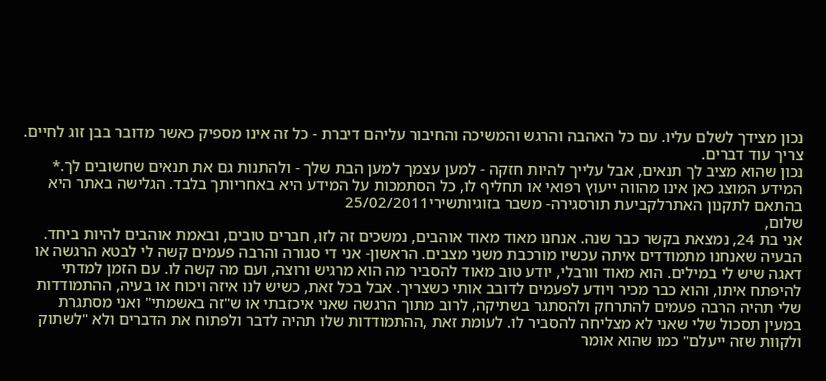נכון מצידך לשלם עליו. עם כל האהבה והרגש והמשיכה והחיבור עליהם דיברת - כל זה אינו מספיק כאשר מדובר בבן זוג לחיים. צריך עוד דברים.
נכון שהוא מציב לך תנאים, אבל עלייך להיות חזקה - למען עצמך למען הבת שלך - ולהתנות גם את תנאים שחשובים לך.* המידע המוצג כאן אינו מהווה ייעוץ רפואי או תחליף לו, כל הסתמכות על המידע היא באחריותך בלבד. הגלישה באתר היא בהתאם לתקנון האתרלקביעת תורסגירה- משבר בזוגיותשירי25/02/2011
שלום,
אני בת 24, נמצאת בקשר כבר שנה. אנחנו מאוד מאוד אוהבים, נמשכים זה לזו, חברים טובים, ובאמת אוהבים להיות ביחד.
הבעיה שאנחנו מתמודדים איתה עכשיו מורכבת משני מצבים. הראשון- אני די סגורה והרבה פעמים קשה לי לבטא הרגשה או דאגה שיש לי במילים. הוא מאוד וורבלי, יודע טוב מאוד להסביר מה הוא מרגיש ורוצה, ועם מה קשה לו. עם הזמן למדתי להיפתח איתו, והוא כבר מכיר ויודע לפעמים לדובב אותי כשצריך. אבל בכל זאת, כשיש לנו איזה ויכוח או בעיה, ההתמודדות שלי תהיה הרבה פעמים להתרחק ולהסתגר בשתיקה, לרוב מתוך הרגשה שאני איכזבתי או ש"זה באשמתי" ואני מסתגרת במעין תסכול שלי שאני לא מצליחה להסביר לו. לעומת זאת ,ההתמודדות שלו תהיה לדבר ולפתוח את הדברים ולא "לשתוק ולקוות שזה ייעלם" כמו שהוא אומר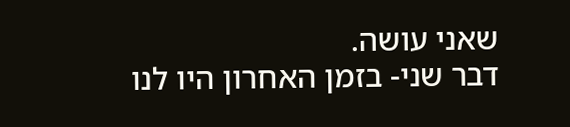שאני עושה.
דבר שני- בזמן האחרון היו לנו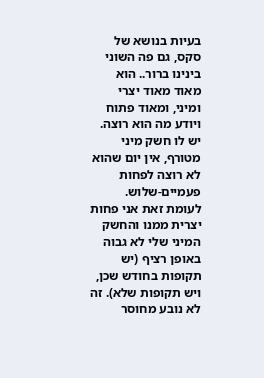בעיות בנושא של סקס, גם פה השוני בינינו ברור.. הוא מאוד מאוד יצרי ומיני, ומאוד פתוח ויודע מה הוא רוצה. יש לו חשק מיני מטורף, אין יום שהוא לא רוצה לפחות פעמיים-שלוש. לעומת זאת אני פחות יצרית ממנו והחשק המיני שלי לא גבוה באופן רציף (יש תקופות בחודש שכן, ויש תקופות שלא). זה לא נובע מחוסר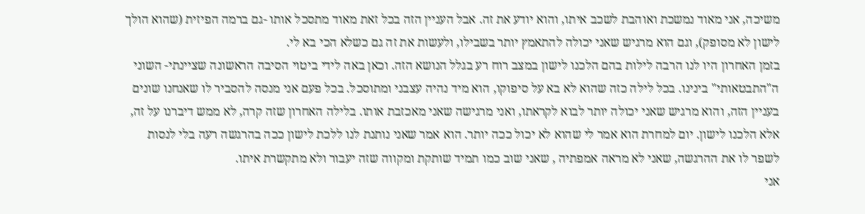משיכה, אני מאוד נמשכת ואוהבת לשכב איתו, והוא יודע את זה. אבל העניין הזה בכל זאת מאוד מתסכל אותו -גם ברמה הפיזית (שהוא הולך לישון לא מסופק), וגם הוא מרגיש שאני יכולה להתאמץ יותר בשבילו, ולעשות את זה גם כשלא הכי בא לי.
בזמן האחרון היו לנו הרבה לילות בהם הלכנו לישון במצב רוח רע בגלל הנושא הזה. וכאן באה לידי ביטוי הסיבה הראשונה שציינתי- השוני ה"התבטאותי" בינינו. בכל לילה כזה שהוא לא בא על סיפוקו, הוא מיד נהיה עצבני ומתוסכל. בכל פעם אני מנסה להסביר לו שאנחנו שונים בעניין הזה, והוא מרגיש שאני יכולה יותר לבוא לקראתו, ואני מרגישה שאני מאכזבת אותו. בלילה האחרון שזה קרה, לא ממש דיברנו על זה, אלא הלכנו לישון. יום למחרת הוא אמר לי שהוא לא יכול ככה יותר. הוא אמר שאני נותנת לנו ללכת לישון ככה בהרגשה רעה בלי לנסות לשפר לו את ההרגשה, שאני לא מראה אמפתיה , שאני שוב כמו תמיד שותקת ומקווה שזה יעבור ולא מתקשרת איתו.
אני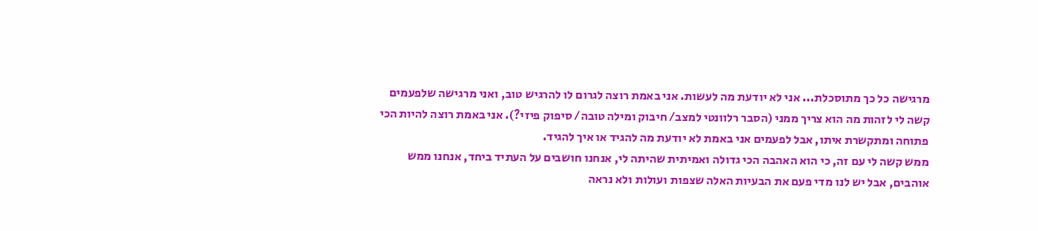מרגישה כל כך מתוסכלת... אני לא יודעת מה לעשות. אני באמת רוצה לגרום לו להרגיש טוב, ואני מרגישה שלפעמים קשה לי לזהות מה הוא צריך ממני (הסבר רלוונטי למצב/ חיבוק ומילה טובה/ סיפוק פיזי?). אני באמת רוצה להיות הכי פתוחה ומתקשרת איתו, אבל לפעמים אני באמת לא יודעת מה להגיד או איך להגיד.
ממש קשה לי עם זה, כי הוא האהבה הכי גדולה ואמיתית שהיתה לי, אנחנו חושבים על העתיד ביחד, אנחנו ממש אוהבים, אבל יש לנו מדי פעם את הבעיות האלה שצפות ועולות ולא נראה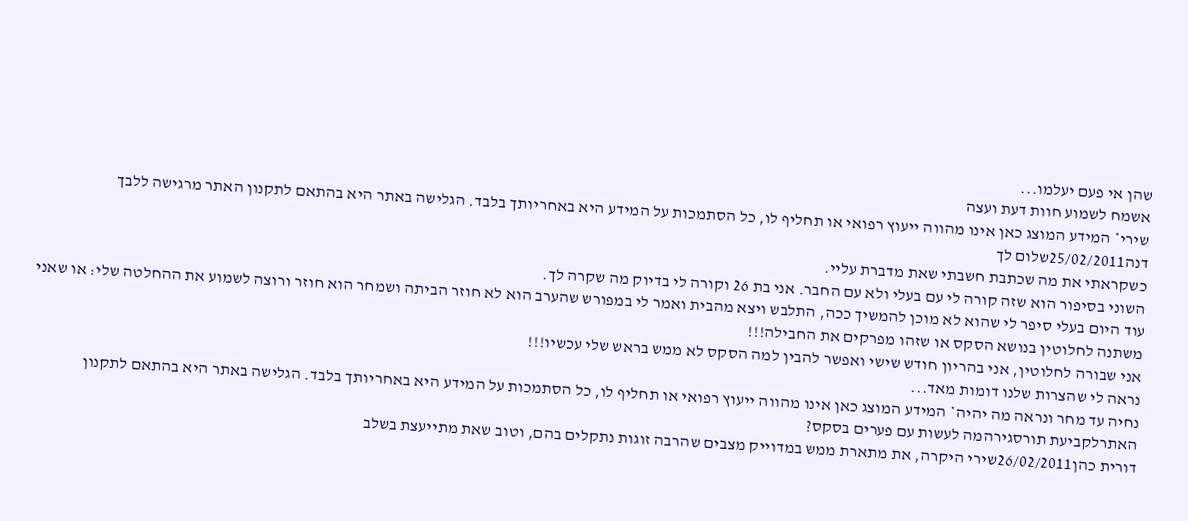שהן אי פעם יעלמו...
אשמח לשמוע חוות דעת ועצה
שירי* המידע המוצג כאן אינו מהווה ייעוץ רפואי או תחליף לו, כל הסתמכות על המידע היא באחריותך בלבד. הגלישה באתר היא בהתאם לתקנון האתר מרגישה ללבך
דנה25/02/2011שלום לך
כשקראתי את מה שכתבת חשבתי שאת מדברת עליי.
השוני בסיפור הוא שזה קורה לי עם בעלי ולא עם החבר. אני בת 26 וקורה לי בדיוק מה שקרה לך.
עוד היום בעלי סיפר לי שהוא לא מוכן להמשיך ככה, התלבש ויצא מהבית ואמר לי במפורש שהערב הוא לא חוזר הביתה ושמחר הוא חוזר ורוצה לשמוע את ההחלטה שלי: או שאני משתנה לחלוטין בנושא הסקס או שזהו מפרקים את החבילה!!!
אני שבורה לחלוטין, אני בהריון חודש שישי ואפשר להבין למה הסקס לא ממש בראש שלי עכשיו!!!
נראה לי שהצרות שלנו דומות מאד...
נחיה עד מחר ונראה מה יהיה* המידע המוצג כאן אינו מהווה ייעוץ רפואי או תחליף לו, כל הסתמכות על המידע היא באחריותך בלבד. הגלישה באתר היא בהתאם לתקנון האתרלקביעת תורסגירהמה לעשות עם פערים בסקס?
דורית כהן26/02/2011שירי היקרה, את מתארת ממש במדוייק מצבים שהרבה זוגות נתקלים בהם, וטוב שאת מתייעצת בשלב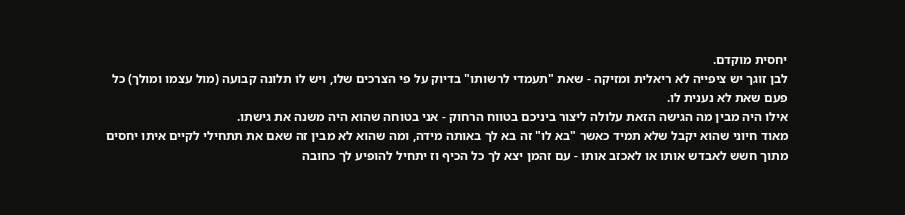יחסית מוקדם.
לבן זוגך יש ציפייה לא ריאלית ומזיקה - שאת "תעמדי לרשותו" בדיוק על פי הצרכים שלו, ויש לו תלונה קבועה (מול עצמו ומולך) כל פעם שאת לא נענית לו.
אילו היה מבין מה הגישה הזאת עלולה ליצור ביניכם בטווח הרחוק - אני בטוחה שהוא היה משנה את גישתו.
מאוד חיוני שהוא יקבל שלא תמיד כאשר "בא לו" זה בא לך באותה מידה, ומה שהוא לא מבין זה שאם את תתחילי לקיים איתו יחסים מתוך חשש לאבדש אותו או לאכזב אותו - עם זהמן יצא לך כל הכיף וז יתחיל להופיע לך כחובה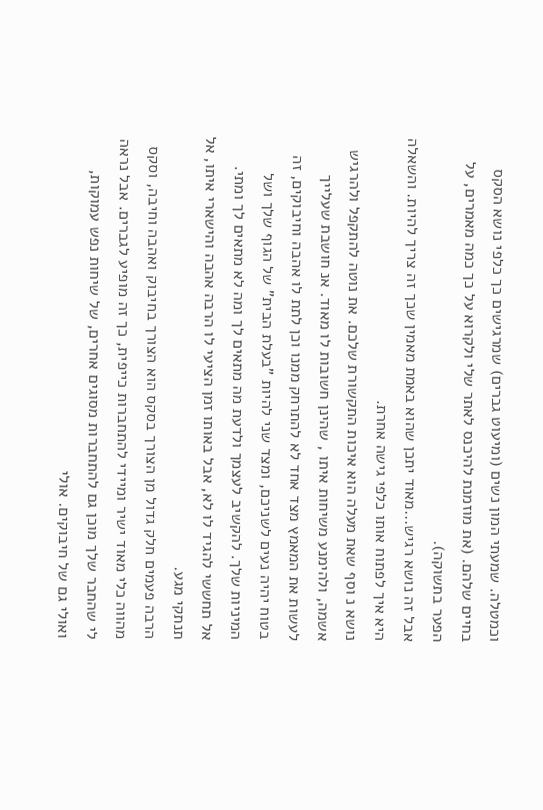וכמטלה. שמעתי המון נשים (ומיעוט גברים) שמרגישים כך כלפי נושא הסקס בחיים שלהם. (את מוזמנת להיכנס לאתר שלי ולקרוא על כך כמה מאמרים, על הפער בתשוקה).
אבל זה נושא רגיש...מאוד יתכן שהוא באמת מאמין שכך זה צריך להיות. והשאלה היא איך לפתוח אותו כלפי גישה אחרת.
נושא נ וסף שאת מעלה הוא איכות התקשורת שלכם. את נוטה להתקפל ולהרגיש אשמה, ולהימנע משיחות איתו , שהינן חשובות לו מאוד. אנ חושבת שעלייך לעשות את המאמץ מצד אחד לא להתרחק ממנו וכן לתת לו אהבה וחיבוקים, זה בטוח יהיה נעים לשניכם, ומצד שני להיות "בעלת הבית" של הגוף שלך ושל המיניות שלך. להקשיב לעצמך ולדעת מה מתאים לך ומה לא מתאים לך ומתי.
אל תחששי להגיד לו לא, אבל באותו זמן הציעי לו הרבה אהבה והישארי איתו, אל תנתקי מגע.
הרבה פעמים חלק גדול מן הצורך בסקס הוא הצורך בחיבוק ואהבה וחיבה, וסקס מהווה כלי מאוד ישיר ומיידי להתחברות כייפית, כך זה מופיע לגברים. אבל נראה לי שהחבר שלך מוכן גם להתחברות מסוגים אחרים, של שיחות נפש עמוקות, ואולי גם של חיבוקים. אולי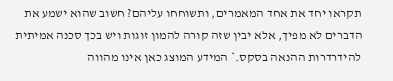תקראו יחד את אחד המאמרים, ותשוחחו עליהם? חשוב שהוא ישמע את הדברים לא מפיך, אלא יבין שזה קורה להמון זוגות ויש בכך סכנה אמיתית להידרדרות ההנאה בסקס.* המידע המוצג כאן אינו מהווה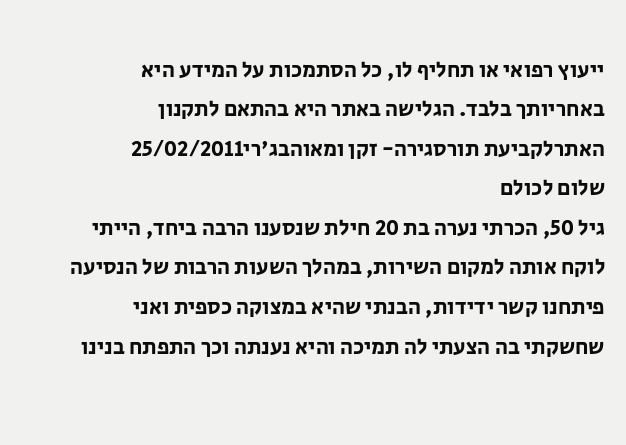ייעוץ רפואי או תחליף לו, כל הסתמכות על המידע היא באחריותך בלבד. הגלישה באתר היא בהתאם לתקנון האתרלקביעת תורסגירה- זקן ומאוהבג'רי25/02/2011
שלום לכולם
גיל 50, הכרתי נערה בת 20 חילת שנסענו הרבה ביחד, הייתי לוקח אותה למקום השירות, במהלך השעות הרבות של הנסיעה פיתחנו קשר ידידות, הבנתי שהיא במצוקה כספית ואני שחשקתי בה הצעתי לה תמיכה והיא נענתה וכך התפתח בנינו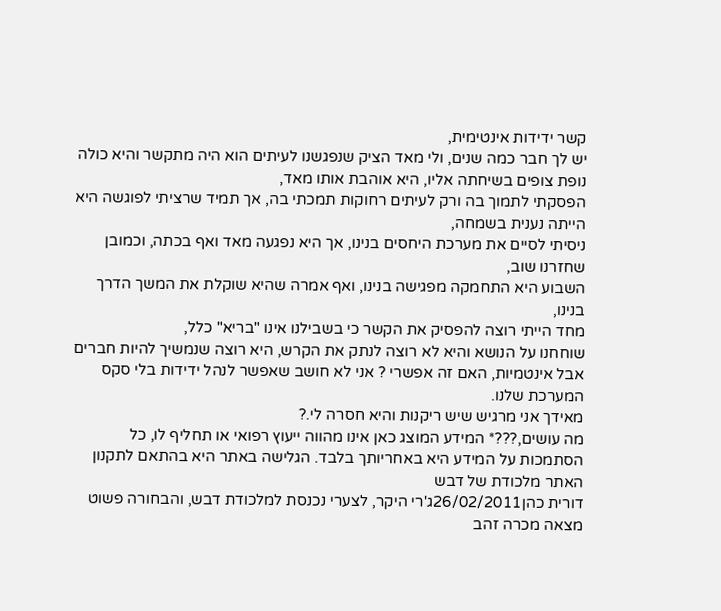קשר ידידות אינטימית,
יש לך חבר כמה שנים, ולי מאד הציק שנפגשנו לעיתים הוא היה מתקשר והיא כולה נופת צופים בשיחתה אליו, היא אוהבת אותו מאד,
הפסקתי לתמוך בה ורק לעיתים רחוקות תמכתי בה, אך תמיד שרציתי לפוגשה היא הייתה נענית בשמחה,
ניסיתי לסיים את מערכת היחסים בנינו, אך היא נפגעה מאד ואף בכתה, וכמובן שחזרנו שוב,
השבוע היא התחמקה מפגישה בנינו, ואף אמרה שהיא שוקלת את המשך הדרך בנינו,
מחד הייתי רוצה להפסיק את הקשר כי בשבילנו אינו "בריא" כלל,
שוחחנו על הנושא והיא לא רוצה לנתק את הקרש, היא רוצה שנמשיך להיות חברים אבל אינטמיות, האם זה אפשרי ? אני לא חושב שאפשר לנהל ידידות בלי סקס המערכת שלנו.
מאידך אני מרגיש שיש ריקנות והיא חסרה לי.?
מה עושים,???* המידע המוצג כאן אינו מהווה ייעוץ רפואי או תחליף לו, כל הסתמכות על המידע היא באחריותך בלבד. הגלישה באתר היא בהתאם לתקנון האתר מלכודת של דבש
דורית כהן26/02/2011ג'רי היקר, לצערי נכנסת למלכודת דבש, והבחורה פשוט מצאה מכרה זהב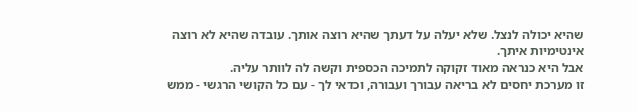שהיא יכולה לנצל. שלא יעלה על דעתך שהיא רוצה אותך. עובדה שהיא לא רוצה אינטימיות איתך.
אבל היא כנראה מאוד זקוקה לתמיכה הכספית וקשה לה לוותר עליה.
זו מערכת יחסים לא בריאה עבורך ועבורה, וכדאי לך - עם כל הקושי הרגשי - ממש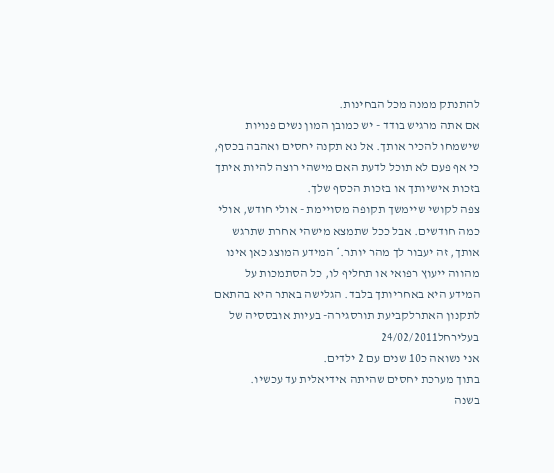להתנתק ממנה מכל הבחינות.
אם אתה מרגיש בודד - יש כמובן המון נשים פנויות שישמחו להכיר אותך. אל נא תקנה יחסים ואהבה בכסף, כי אף פעם לא תוכל לדעת האם מישהי רוצה להיות איתך בזכות אישיותך או בזכות הכסף שלך.
צפה לקושי שיימשך תקופה מסויימת - אולי חודש, אולי כמה חודשים. אבל ככל שתמצא מישהי אחרת שתרגש אותך, זה יעבור לך מהר יותר.* המידע המוצג כאן אינו מהווה ייעוץ רפואי או תחליף לו, כל הסתמכות על המידע היא באחריותך בלבד. הגלישה באתר היא בהתאם לתקנון האתרלקביעת תורסגירה- בעיות אובססיה של בעלירחל24/02/2011
אני נשואה כ10 שנים עם 2 ילדים.
בתוך מערכת יחסים שהיתה אידיאלית עד עכשיו.
בשנה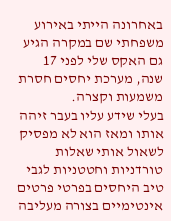באחרונה הייתי באירוע משפחתי שם במקרה הגיע גם האקס שלי לפני 17 שנה, מערכת יחסים חסרת משמעות וקצרה.
בעלי שידע עליו בעבר זיהה אותו ומאז הוא לא מפסיק לשאול אותי שאלות טורדניות וחטטניות לגבי טיב היחסים בפרטי פרטים אינטימיים בצורה מעליבה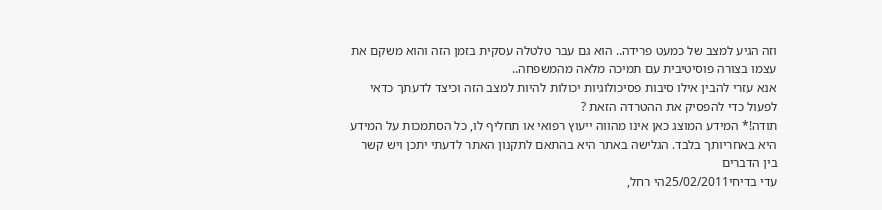וזה הגיע למצב של כמעט פרידה.. הוא גם עבר טלטלה עסקית בזמן הזה והוא משקם את עצמו בצורה פוסיטיבית עם תמיכה מלאה מהמשפחה..
אנא עזרי להבין אילו סיבות פסיכולוגיות יכולות להיות למצב הזה וכיצד לדעתך כדאי לפעול כדי להפסיק את ההטרדה הזאת ?
תודה!* המידע המוצג כאן אינו מהווה ייעוץ רפואי או תחליף לו, כל הסתמכות על המידע היא באחריותך בלבד. הגלישה באתר היא בהתאם לתקנון האתר לדעתי יתכן ויש קשר בין הדברים
עדי בדיחי25/02/2011הי רחל,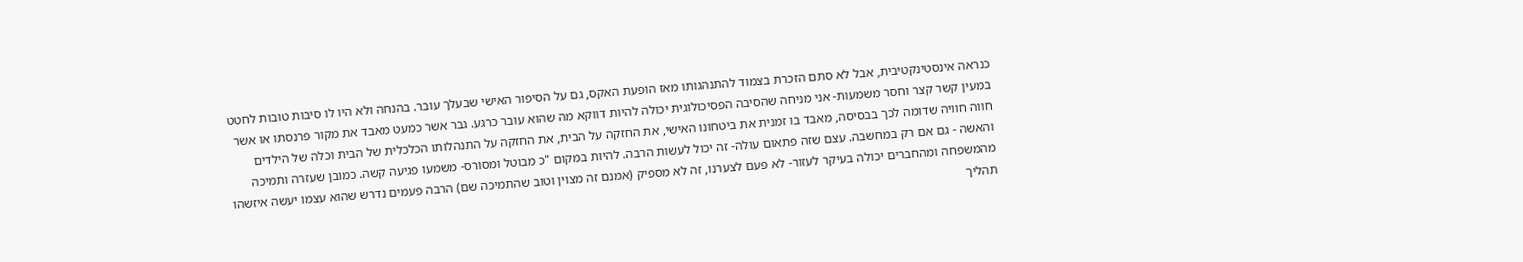כנראה אינסטינקטיבית, אבל לא סתם הזכרת בצמוד להתנהגותו מאז הופעת האקס, גם על הסיפור האישי שבעלך עובר. בהנחה ולא היו לו סיבות טובות לחטט במעין קשר קצר וחסר משמעות- אני מניחה שהסיבה הפסיכולוגית יכולה להיות דווקא מה שהוא עובר כרגע. גבר אשר כמעט מאבד את מקור פרנסתו או אשר חווה חוויה שדומה לכך בבסיסה, מאבד בו זמנית את ביטחונו האישי, את החזקה על הבית, את החזקה על התנהלותו הכלכלית של הבית וכלה של הילדים והאשה - גם אם רק במחשבה. עצם שזה פתאום עולה- זה יכול לעשות הרבה. להיות במקום "כ מבוטל ומסורס- משמעו פגיעה קשה. כמובן שעזרה ותמיכה מהמשפחה ומהחברים יכולה בעיקר לעזור- לא פעם לצערנו, זה לא מספיק (אמנם זה מצוין וטוב שהתמיכה שם) הרבה פעמים נדרש שהוא עצמו יעשה איזשהו תהליך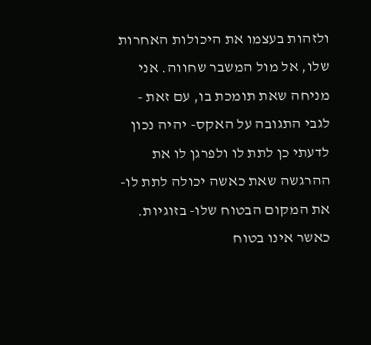ולזהות בעצמו את היכולות האחרות שלו, אל מול המשבר שחווה. אני מניחה שאת תומכת בו, עם זאת - לגבי התגובה על האקס- יהיה נכון לדעתי כן לתת לו ולפרגן לו את ההרגשה שאת כאשה יכולה לתת לו- את המקום הבטוח שלו- בזוגיות. כאשר אינו בטוח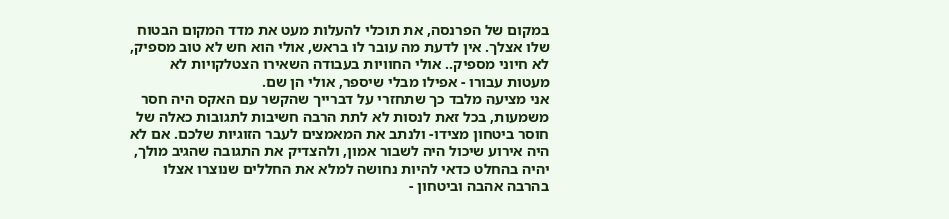במקום של הפרנסה, את תוכלי להעלות מעט את מדד המקום הבטוח שלו אצלך. אין לדעת מה עובר לו בראש, אולי הוא חש לא טוב מספיק, לא חיוני מספיק.. אולי החוויות בעבודה השאירו הצטלקויות לא מעטות עבורו - אפילו מבלי שיספר, אולי הן שם.
אני מציעה מלבד כך שתחזרי על דברייך שהקשר עם האקס היה חסר משמעות, בכל זאת לנסות לא לתת הרבה חשיבות לתגובות כאלה של חוסר ביטחון מצידו- ולנתב את המאמצים לעבר הזוגיות שלכם. אם לא היה אירוע שיכול היה לשבור אמון, ולהצדיק את התגובה שהגיב מולך, יהיה בהחלט כדאי להיות נחושה למלא את החללים שנוצרו אצלו בהרבה אהבה וביטחון -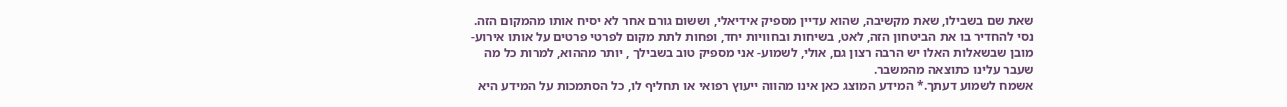שאת שם בשבילו, שאת מקשיבה, שהוא עדיין מספיק אידיאלי, וששום גורם אחר לא יסיח אותו מהמקום הזה. נסי להחדיר בו את הביטחון הזה, לאט, בשיחות ובחוויות יחד, ופחות לתת מקום לפרטי פרטים על אותו אירוע- מובן שבשאלות האלו יש הרבה רצון גם, אולי, לשמוע- אני מספיק טוב בשבילך , יותר מההוא, למרות כל מה שעבר עלינו כתוצאה מהמשבר.
אשמח לשמוע דעתך.* המידע המוצג כאן אינו מהווה ייעוץ רפואי או תחליף לו, כל הסתמכות על המידע היא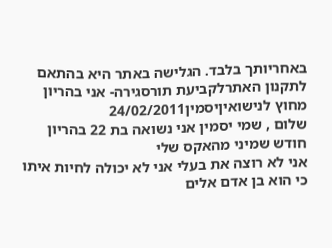באחריותך בלבד. הגלישה באתר היא בהתאם לתקנון האתרלקביעת תורסגירה- אני בהריון מחוץ לנישואיןיסמין24/02/2011
שלום , שמי יסמין אני נשואה בת 22 בהריון חודש שמיני מהאקס שלי
אני לא רוצה את בעלי אני לא יכולה לחיות איתו כי הוא בן אדם אלים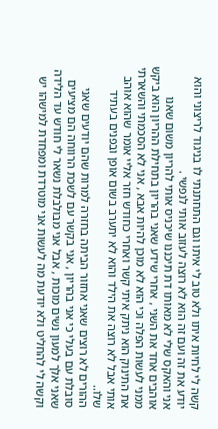קשה לי לחיות איתו ולא טוב לי איתו וגם התחתנתי לו בניגוד לריצוני והוא יודע את זה ועם זה הוא לא רוצה לעזוב אותי לנפשי .
אני והאקס שלי לא מאותו דת תיכננו שיכניס אותי להריון משום שאנו אוהבים אחד את השני , אחרי שידע שאני בהריון בתחילת ההריון הוא ביקש ממני לעשות הפלה וכי הוא לא מוכן להיות אבא , אני לא הסכמתי והשארתי את התינוק הוא ניתק איתי קשר ואחרי כחודש חזר אליי אומר שהוא אוהב אותי אבל לא רוצה את הילד והוא לא יתערב בשום אופן ובפנים בעתיד שלו..
ההורים לא רוצים שאני אחזור הביתה בחזרה למרות שהם יודעים שאני סובלת עם בעלי כי אני בהריון , אני בקשר עם לשכת הרווחה הם מציעים שאני אלך למעון נשים מוכות , אבל אני מבולבלת נשאר לי חודש עד הלידה וקשה לי להחליט ולא יודעת מה לעשות אני מוטרדת ומפחדת למישהו יש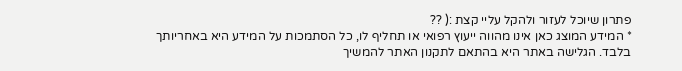פתרון שיוכל לעזור ולהקל עליי קצת :( ??
* המידע המוצג כאן אינו מהווה ייעוץ רפואי או תחליף לו, כל הסתמכות על המידע היא באחריותך בלבד. הגלישה באתר היא בהתאם לתקנון האתר להמשיך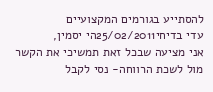להסתייע בגורמים המקצועיים
עדי בדיחי25/02/2011הי יסמין,
אני מציעה שבכל זאת תמשיכי את הקשר מול לשכת הרווחה- נסי לקבל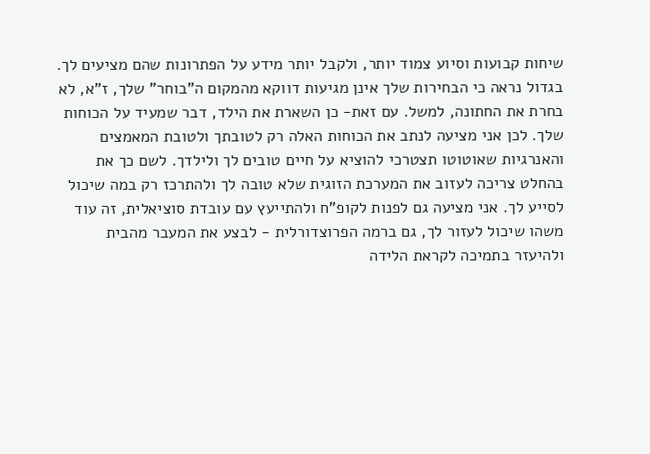שיחות קבועות וסיוע צמוד יותר, ולקבל יותר מידע על הפתרונות שהם מציעים לך. בגדול נראה כי הבחירות שלך אינן מגיעות דווקא מהמקום ה"בוחר" שלך, ז"א, לא בחרת את החתונה, למשל. עם זאת- כן השארת את הילד, דבר שמעיד על הכוחות שלך. לכן אני מציעה לנתב את הכוחות האלה רק לטובתך ולטובת המאמצים והאנרגיות שאוטוטו תצטרכי להוציא על חיים טובים לך ולילדך. לשם כך את בהחלט צריכה לעזוב את המערכת הזוגית שלא טובה לך ולהתרכז רק במה שיכול לסייע לך. אני מציעה גם לפנות לקופ"ח ולהתייעץ עם עובדת סוציאלית, זה עוד משהו שיכול לעזור לך, גם ברמה הפרוצדורלית - לבצע את המעבר מהבית ולהיעזר בתמיכה לקראת הלידה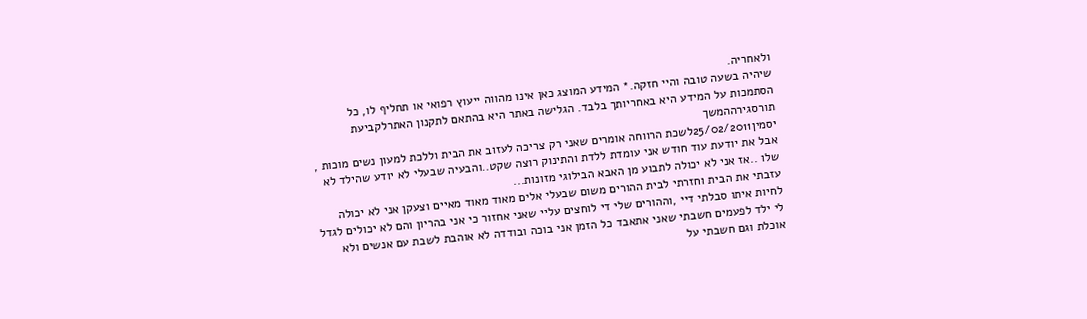ולאחריה.
שיהיה בשעה טובה והיי חזקה.* המידע המוצג כאן אינו מהווה ייעוץ רפואי או תחליף לו, כל הסתמכות על המידע היא באחריותך בלבד. הגלישה באתר היא בהתאם לתקנון האתרלקביעת תורסגירההמשך
יסמין25/02/2011לשכת הרווחה אומרים שאני רק צריכה לעזוב את הבית וללכת למעון נשים מוכות , אבל את יודעת עוד חודש אני עומדת ללדת והתינוק רוצה שקט..והבעיה שבעלי לא יודע שהילד לא שלו ..אז אני לא יכולה לתבוע מן האבא הבילוגי מזונות...
עזבתי את הבית וחזרתי לבית ההורים משום שבעלי אלים מאוד מאוד מאיים וצעקן אני לא יכולה לחיות איתו סבלתי דיי ,וההורים שלי די לוחצים עליי שאני אחזור כי אני בהריון והם לא יכולים לגדל לי ילד לפעמים חשבתי שאני אתאבד כל הזמן אני בוכה ובודדה לא אוהבת לשבת עם אנשים ולא אוכלת וגם חשבתי על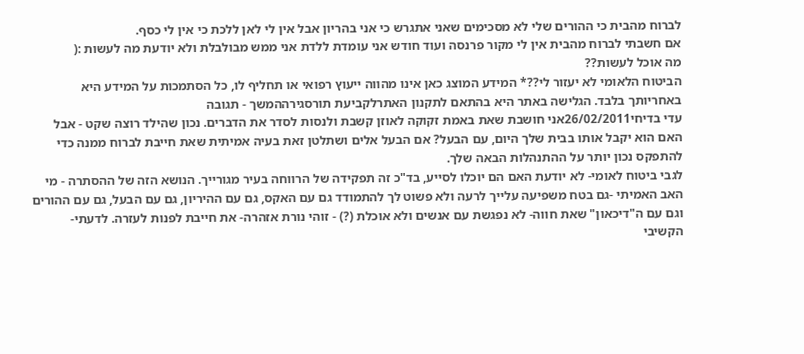לברוח מהבית כי ההורים שלי לא מסכימים שאני אתגרש כי אני בהריון אבל אין לי לאן ללכת כי אין לי כסף.
אם חשבתי לברוח מהבית אין לי מקור פרנסה ועוד חודש אני עומדת ללדת אני ממש מבולבלת ולא יודעת מה לעשות :(
מה אוכל לעשות??
הביטוח הלאומי לא יעזור לי??* המידע המוצג כאן אינו מהווה ייעוץ רפואי או תחליף לו, כל הסתמכות על המידע היא באחריותך בלבד. הגלישה באתר היא בהתאם לתקנון האתרלקביעת תורסגירההמשך - תגובה
עדי בדיחי26/02/2011אני חושבת שאת באמת זקוקה לאוזן קשבת ולנסות לסדר את הדברים. נכון שהילד רוצה שקט - אבל האם הוא יקבל אותו בבית שלך היום, עם הבעל? אם הבעל אלים ושתלטן זאת בעיה אמיתית שאת חייבת לברוח ממנה כדי להתפקס נכון יותר על ההתנהלות הבאה שלך.
לגבי ביטוח לאומי- לא יודעת האם הם יוכלו לסייע, בד"כ זה תפקידה של הרווחה בעיר מגורייך. הנושא הזה של ההסתרה - מי האב האמיתי -גם בטח משפיעה עלייך לרעה ולא פשוט לך להתמודד גם עם האקס, גם עם ההיריון, גם עם הבעל, גם עם ההורים וגם עם ה"דיכאון" שאת חווה- לא נפגשת עם אנשים ולא אוכלת (?) - זוהי נורת אזהרה- את חייבת לפנות לעזרה. לדעתי- הקשיבי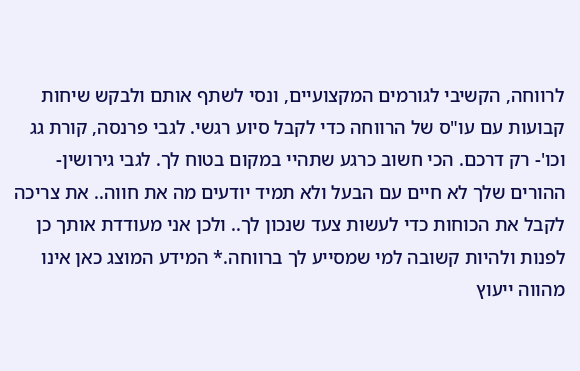לרווחה, הקשיבי לגורמים המקצועיים, ונסי לשתף אותם ולבקש שיחות קבועות עם עו"ס של הרווחה כדי לקבל סיוע רגשי. לגבי פרנסה, קורת גג וכו'- רק דרכם. הכי חשוב כרגע שתהיי במקום בטוח לך. לגבי גירושין- ההורים שלך לא חיים עם הבעל ולא תמיד יודעים מה את חווה.. את צריכה לקבל את הכוחות כדי לעשות צעד שנכון לך.. ולכן אני מעודדת אותך כן לפנות ולהיות קשובה למי שמסייע לך ברווחה.* המידע המוצג כאן אינו מהווה ייעוץ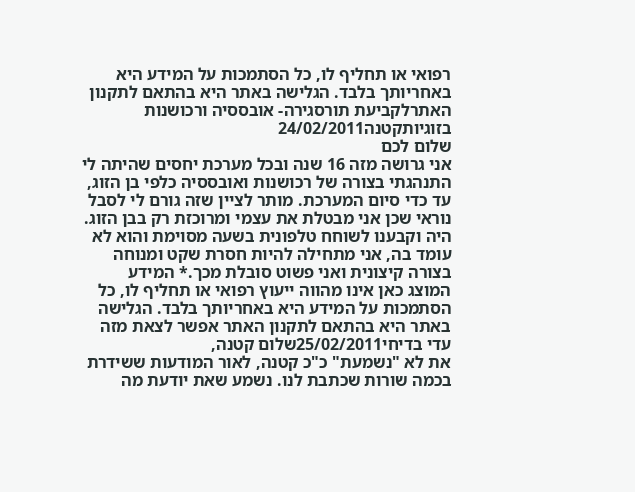רפואי או תחליף לו, כל הסתמכות על המידע היא באחריותך בלבד. הגלישה באתר היא בהתאם לתקנון האתרלקביעת תורסגירה- אובססיה ורכושנות בזוגיותקטנה24/02/2011
שלום לכם
אני גרושה מזה 16 שנה ובכל מערכת יחסים שהיתה לי התנהגתי בצורה של רכושנות ואובססיה כלפי בן הזוג, עד כדי סיום המערכת. מותר לציין שזה גורם לי לסבל נוראי שכן אני מבטלת את עצמי ומרוכזת רק בבן הזוג. היה וקבענו לשוחח טלפונית בשעה מסוימת והוא לא עומד בה, אני מתחילה להיות חסרת שקט ומנוחה בצורה קיצונית ואני פשוט סובלת מכך.* המידע המוצג כאן אינו מהווה ייעוץ רפואי או תחליף לו, כל הסתמכות על המידע היא באחריותך בלבד. הגלישה באתר היא בהתאם לתקנון האתר אפשר לצאת מזה
עדי בדיחי25/02/2011שלום קטנה,
את לא "נשמעת" כ"כ קטנה, לאור המודעות ששידרת בכמה שורות שכתבת לנו. נשמע שאת יודעת מה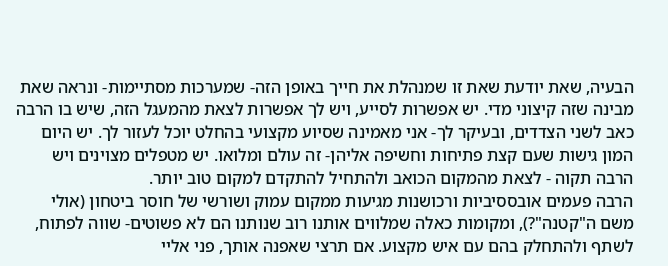הבעיה, שאת יודעת שאת זו שמנהלת את חייך באופן הזה- שמערכות מסתיימות- ונראה שאת מבינה שזה קיצוני מדי. יש אפשרות לסייע, ויש לך אפשרות לצאת מהמעגל הזה, שיש בו הרבה כאב לשני הצדדים, ובעיקר לך- אני מאמינה שסיוע מקצועי בהחלט יוכל לעזור לך. יש היום המון גישות שעם קצת פתיחות וחשיפה אליהן- זה עולם ומלואו. יש מטפלים מצוינים ויש הרבה תקוה - לצאת מהמקום הכואב ולהתחיל להתקדם למקום טוב יותר.
הרבה פעמים אובססיביות ורכושנות מגיעות ממקום עמוק ושורשי של חוסר ביטחון (אולי משם ה"קטנה"?), ומקומות כאלה שמלווים אותנו רוב שנותנו הם לא פשוטים- שווה לפתוח, לשתף ולהתחלק בהם עם איש מקצוע. אם תרצי שאפנה אותך, פני אליי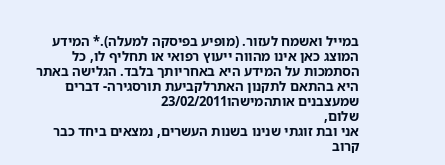במייל ואשמח לעזור. (מופיע בפיסקה למעלה).* המידע המוצג כאן אינו מהווה ייעוץ רפואי או תחליף לו, כל הסתמכות על המידע היא באחריותך בלבד. הגלישה באתר היא בהתאם לתקנון האתרלקביעת תורסגירה- דברים שמעצבנים אותהמישהו23/02/2011
שלום,
אני ובת זוגתי שנינו בשנות העשרים, נמצאים ביחד כבר קרוב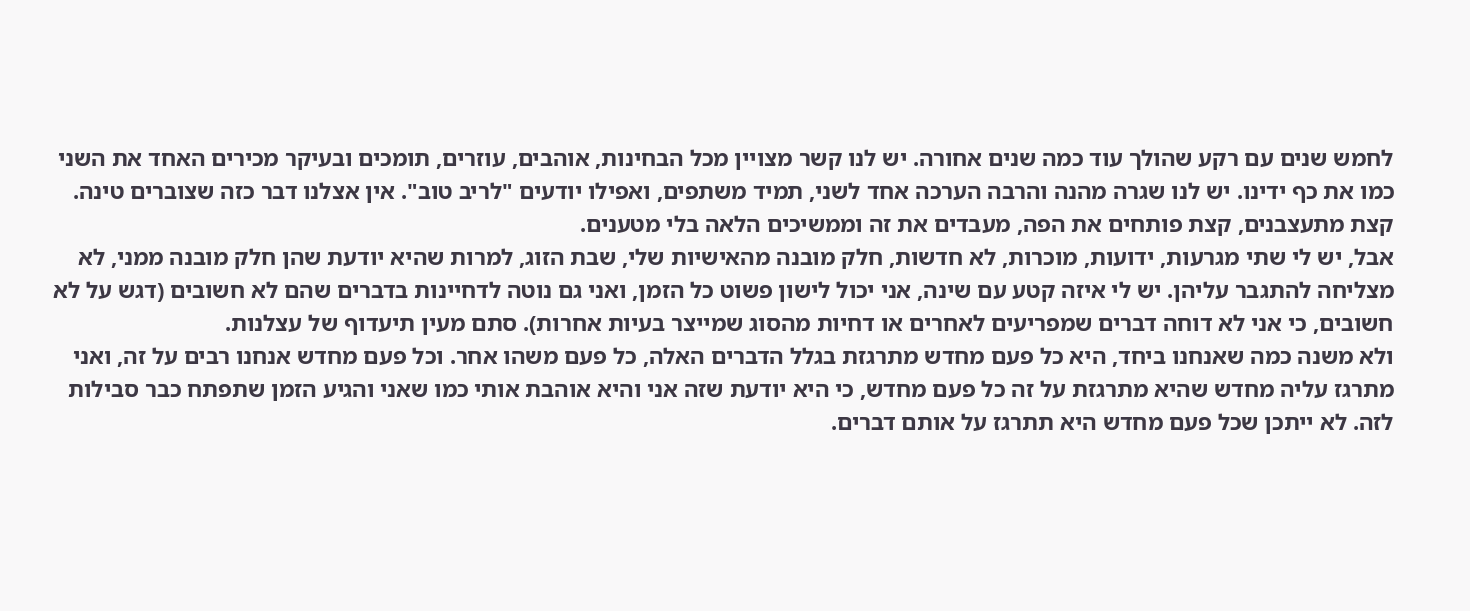לחמש שנים עם רקע שהולך עוד כמה שנים אחורה. יש לנו קשר מצויין מכל הבחינות, אוהבים, עוזרים, תומכים ובעיקר מכירים האחד את השני כמו את כף ידינו. יש לנו שגרה מהנה והרבה הערכה אחד לשני, תמיד משתפים, ואפילו יודעים "לריב טוב". אין אצלנו דבר כזה שצוברים טינה. קצת מתעצבנים, קצת פותחים את הפה, מעבדים את זה וממשיכים הלאה בלי מטענים.
אבל, יש לי שתי מגרעות, ידועות, מוכרות, לא חדשות, חלק מובנה מהאישיות שלי, שבת הזוג, למרות שהיא יודעת שהן חלק מובנה ממני, לא מצליחה להתגבר עליהן. יש לי איזה קטע עם שינה, אני יכול לישון פשוט כל הזמן, ואני גם נוטה לדחיינות בדברים שהם לא חשובים (דגש על לא חשובים, כי אני לא דוחה דברים שמפריעים לאחרים או דחיות מהסוג שמייצר בעיות אחרות). סתם מעין תיעדוף של עצלנות.
ולא משנה כמה שאנחנו ביחד, היא כל פעם מחדש מתרגזת בגלל הדברים האלה, כל פעם משהו אחר. וכל פעם מחדש אנחנו רבים על זה, ואני מתרגז עליה מחדש שהיא מתרגזת על זה כל פעם מחדש, כי היא יודעת שזה אני והיא אוהבת אותי כמו שאני והגיע הזמן שתפתח כבר סבילות לזה. לא ייתכן שכל פעם מחדש היא תתרגז על אותם דברים.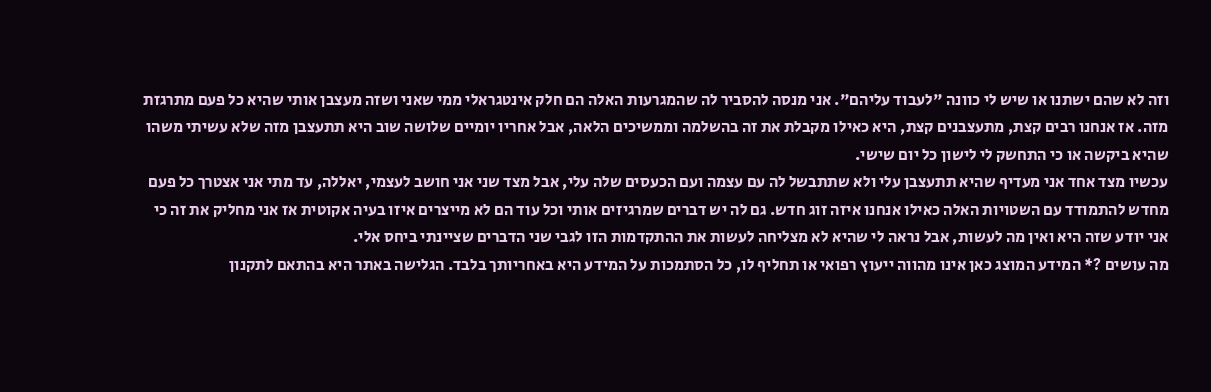וזה לא שהם ישתנו או שיש לי כוונה "לעבוד עליהם". אני מנסה להסביר לה שהמגרעות האלה הם חלק אינטגראלי ממי שאני ושזה מעצבן אותי שהיא כל פעם מתרגזת מזה. אז אנחנו רבים קצת, מתעצבנים קצת, היא כאילו מקבלת את זה בהשלמה וממשיכים הלאה, אבל אחריו יומיים שלושה שוב היא תתעצבן מזה שלא עשיתי משהו שהיא ביקשה או כי התחשק לי לישון כל יום שישי.
עכשיו מצד אחד אני מעדיף שהיא תתעצבן עלי ולא שתתבשל לה עם עצמה ועם הכעסים שלה עלי, אבל מצד שני אני חושב לעצמי, יאללה, עד מתי אני אצטרך כל פעם מחדש להתמודד עם השטויות האלה כאילו אנחנו איזה זוג חדש. גם לה יש דברים שמרגיזים אותי וכל עוד הם לא מייצרים איזו בעיה אקוטית אז אני מחליק את זה כי אני יודע שזה היא ואין מה לעשות, אבל נראה לי שהיא לא מצליחה לעשות את ההתקדמות הזו לגבי שני הדברים שציינתי ביחס אלי.
מה עושים ?* המידע המוצג כאן אינו מהווה ייעוץ רפואי או תחליף לו, כל הסתמכות על המידע היא באחריותך בלבד. הגלישה באתר היא בהתאם לתקנון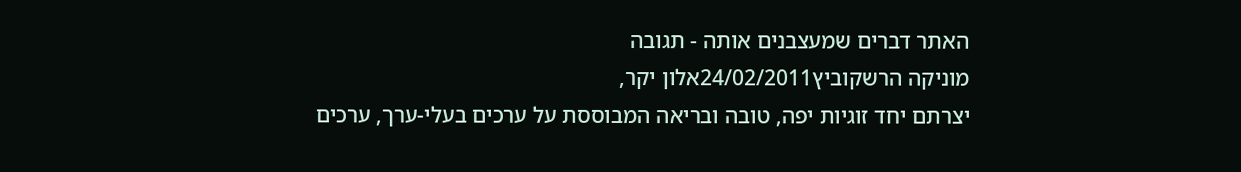האתר דברים שמעצבנים אותה - תגובה
מוניקה הרשקוביץ24/02/2011אלון יקר,
יצרתם יחד זוגיות יפה, טובה ובריאה המבוססת על ערכים בעלי-ערך, ערכים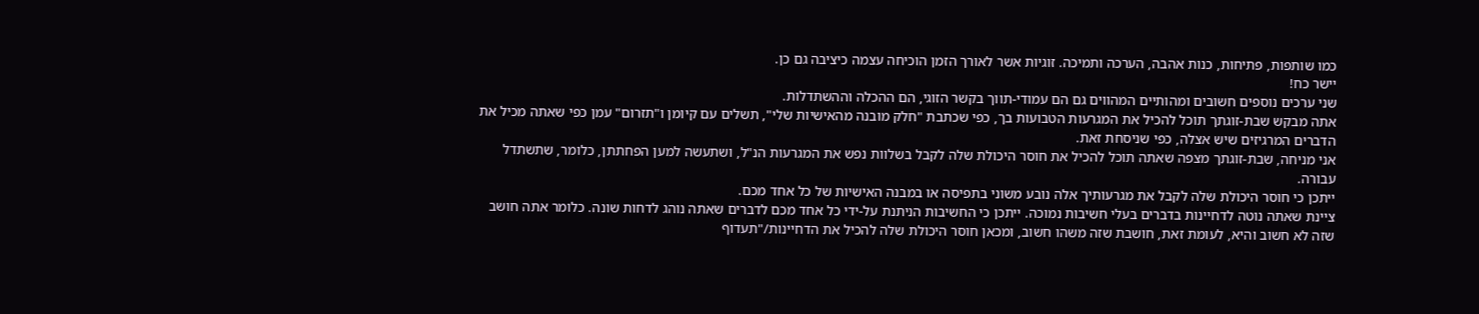כמו שותפות, פתיחות, כנות אהבה, הערכה ותמיכה. זוגיות אשר לאורך הזמן הוכיחה עצמה כיציבה גם כן.
יישר כח!
שני ערכים נוספים חשובים ומהותיים המהווים גם הם עמודי-תווך בקשר הזוגי, הם ההכלה וההשתדלות.
אתה מבקש שבת-זוגתך תוכל להכיל את המגרעות הטבועות בך, כפי שכתבת "חלק מובנה מהאישיות שלי", תשלים עם קיומן ו"תזרום" עמן כפי שאתה מכיל את הדברים המרגיזים שיש אצלה, כפי שניסחת זאת.
אני מניחה, שבת-זוגתך מצפה שאתה תוכל להכיל את חוסר היכולת שלה לקבל בשלוות נפש את המגרעות הנ"ל, ושתעשה למען הפחתתן, כלומר, שתשתדל עבורה.
ייתכן כי חוסר היכולת שלה לקבל את מגרעותיך אלה נובע משוני בתפיסה או במבנה האישיות של כל אחד מכם.
ציינת שאתה נוטה לדחיינות בדברים בעלי חשיבות נמוכה. ייתכן כי החשיבות הניתנת על-ידי כל אחד מכם לדברים שאתה נוהג לדחות שונה. כלומר אתה חושב שזה לא חשוב והיא, לעומת זאת, חושבת שזה משהו חשוב, ומכאן חוסר היכולת שלה להכיל את הדחיינות/"תעדוף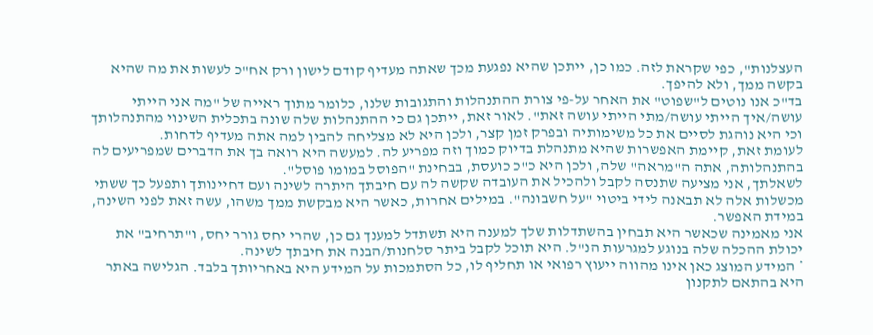העצלנות", כפי שקראת לזה. כמו כן, ייתכן שהיא נפגעת מכך שאתה מעדיף קודם לישון ורק אח"כ לעשות את מה שהיא בקשה ממך, ולא להיפך.
בד"כ אנו נוטים ל"שפוט" את האחר על-פי צורת ההתנהלות והתגובות שלנו, כלומר מתוך ראייה של "מה אני הייתי עושה/איך הייתי עושה/מתי הייתי עושה זאת". לאור זאת, ייתכן גם כי ההתנהלות שלה שונה בתכלית השינוי מהתנהלותך וכי היא נוהגת לסיים את כל משימותיה ובפרק זמן קצר, ולכן היא לא מצליחה להבין למה אתה מעדיף לדחות.
לעומת זאת, קיימת האפשרות שהיא מתנהלת בדיוק כמוך וזה מפריע לה. למעשה היא רואה בך את הדברים שמפריעים לה בהתנהלותה, אתה ה"מראה" שלה, ולכן היא כ"כ כועסת, בבחינת "הפוסל במומו פוסל".
לשאלתך, אני מציעה שתנסה לקבל ולהכיל את העובדה שקשה לה עם חיבתך היתרה לשינה ועם דחיינותך ותפעל כך ששתי מכשלות אלה לא תבאנה לידי ביטוי "על חשבונה". במילים אחרות, כאשר היא מבקשת ממך משהו, עשה זאת לפני השינה, במידת האפשר.
אני מאמינה שכאשר היא תבחין בהשתדלות שלך למענה היא תשתדל למענך גם כן, שהרי יחס גורר יחס, ו"תרחיב" את יכולת ההכלה שלה בנוגע למגרעות הנ"ל. היא תוכל לקבל ביתר סלחנות/הבנה את חיבתך לשינה.
* המידע המוצג כאן אינו מהווה ייעוץ רפואי או תחליף לו, כל הסתמכות על המידע היא באחריותך בלבד. הגלישה באתר היא בהתאם לתקנון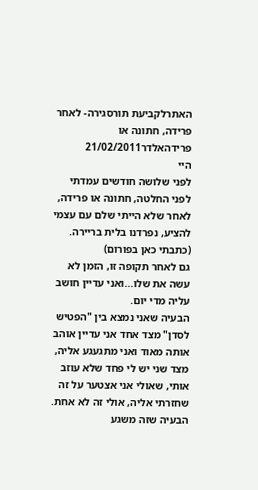האתרלקביעת תורסגירה- לאחר פרידה, חתונה או פרידהאלדר21/02/2011
היי
לפני שלושה חודשים עמדתי לפני החלטה, חתונה או פרידה, לאחר שלא הייתי שלם עם עצמי להציע, נפרדנו בלית בריירה. (כתבתי כאן בפורום)
גם לאחר תקופה זו, הזמן לא עשה את שלו...ואני עדיין חושב עליה מדי יום.
הבעיה שאני נמצא בין "הפטיש לסדן" מצד אחד אני עדיין אוהב אותה מאוד ואני מתגעגע אליה, מצד שני יש לי פחד שלא עוזב אותי, שאולי אני אצטער על זה שחזרתי אליה, אולי זה לא אחת.
הבעיה שזה משגע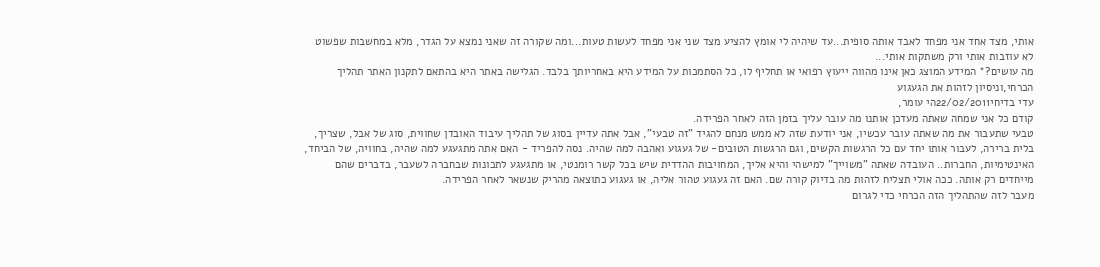אותי, מצד אחד אני מפחד לאבד אותה סופית...עד שיהיה לי אומץ להציע מצד שני אני מפחד לעשות טעות...ומה שקורה זה שאני נמצא על הגדר, מלא במחשבות שפשוט לא עוזבות אותי ורק משתקות אותי...
מה עושים?* המידע המוצג כאן אינו מהווה ייעוץ רפואי או תחליף לו, כל הסתמכות על המידע היא באחריותך בלבד. הגלישה באתר היא בהתאם לתקנון האתר תהליך הכרחי,וניסיון לזהות את הגעגוע
עדי בדיחי22/02/2011הי עומר,
קודם כל אני שמחה שאתה מעדכן אותנו מה עובר עליך בזמן הזה לאחר הפרידה.
טבעי שתעבור את מה שאתה עובר עכשיו, אני יודעת שזה לא ממש מנחם להגיד "זה טבעי", אבל אתה עדיין בסוג של תהליך עיבוד האובדן שחווית, סוג של אבל, שצריך, בלית ברירה, לעבור אותו יחד עם כל הרגשות הקשים, וגם הרגשות הטובים- של געגוע ואהבה למה שהיה. נסה להפריד - האם אתה מתגעגע למה שהיה, בחוויה, של הביחד, האינטימיות, החברות.. העובדה שאתה "משוייך" למישהי והיא אליך, המחויבות ההדדית שיש בכל קשר רומנטי, או מתגעגע לתכונות שבחברה לשעבר, בדברים שהם מייחדים רק אותה. ככה אולי תצליח לזהות מה בדיוק קורה שם. האם זה געגוע טהור אליה, או געגוע כתוצאה מהריק שנשאר לאחר הפרידה.
מעבר לזה שהתהליך הזה הכרחי כדי לגרום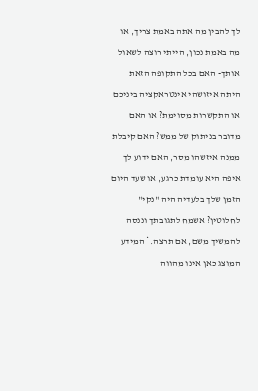לך להבין מה אתה באמת צריך, או מה באמת נכון, הייתי רוצה לשאול אותך- האם בכל התקופה הזאת היתה איזושהי אינטראקציה ביניכם או התקשרות מסוימת? או האם מדובר בניתוק של ממש? האם קיבלת ממנה איזשהו מסר, האם ידוע לך איפה היא עומדת כרגע, או שעד היום הזמן שלך בלעדיה היה "נקי" לחלוטין? אשמח לתגובתך וננסה להמשיך משם, אם תרצה.* המידע המוצג כאן אינו מהווה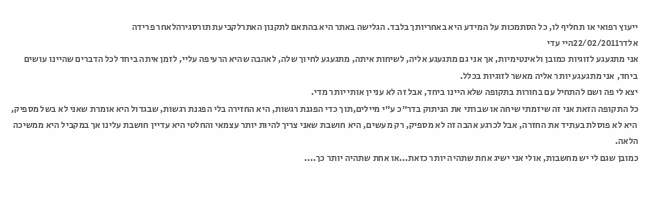ייעוץ רפואי או תחליף לו, כל הסתמכות על המידע היא באחריותך בלבד. הגלישה באתר היא בהתאם לתקנון האתרלקביעת תורסגירהלאחר פרידה
אלדר22/02/2011היי עדי
אני מתגעגע לזוגיות כמובן ולאינטימיות, אך אני גם מתגעגע אליה, לשיחות איתה, מתגעגע לחיוך שלה, לאהבה שהיא הרעיפה עליי, לזמן איתה ביחד לכל הדברים שהיינו עושים ביחד, אני מתגעגע יותר אליה מאשר לזוגיות בכלל.
יצא לי פה ושם להתחיל עם בחורות בתקופה שלא היינו ביחד, אבל זה לא עניין אותי יותר מדי.
כל התקופה הזאת אני זה שיזמתי שיחה או שברתי את הניתוק בדר"כ ע"י מיילים,תוך כדי הפגנת רגשות, היא החזירה בלי הפגנת רגשות, שבגדול היא אומרת שאני לא בשל מספיק, היא לא פוסלת בעתיד את החזרה, אבל לכרגע אהבה זה לא מספיק, רק מעשים, היא חושבת שאני צריך להיות יותר עצמאי והחלטי היא עדיין חושבת עלינו אך במקביל היא ממשיכה הלאה.
כמובן שגם לי יש מחשבות, אולי אני ישיג אחת שתהיה יותר כזאת...או אחת שתהיה יותר כך....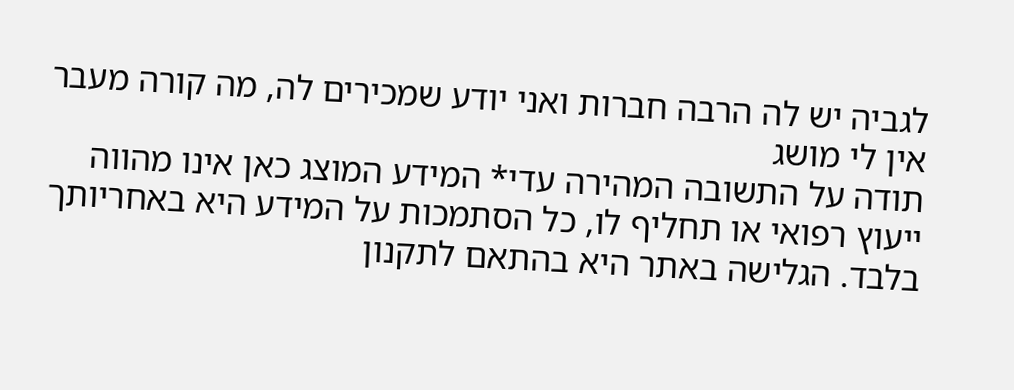לגביה יש לה הרבה חברות ואני יודע שמכירים לה, מה קורה מעבר אין לי מושג
תודה על התשובה המהירה עדי* המידע המוצג כאן אינו מהווה ייעוץ רפואי או תחליף לו, כל הסתמכות על המידע היא באחריותך בלבד. הגלישה באתר היא בהתאם לתקנון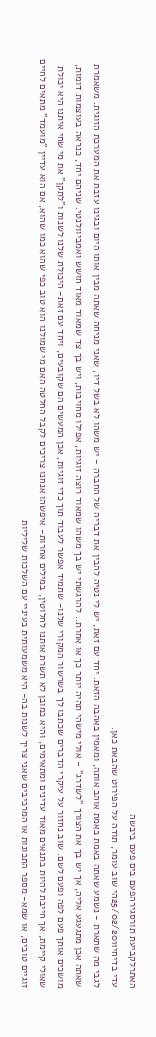האתרלקביעת תורסגירהפעם בים פעם ביבשה
עדי בדיחי25/02/2011הי שוב עומר, תודה על הפירוט שהבאת כאן.
לגבי מה שתארת - נשמע שאתה באמת באמת אוהב אותה, ומאמין באהבה הזאת. יחד עם זאת, יש לי נטיה להבין את דבריה של החברה - יש משהו לא בשל דיו, שאני מניחה שאתה מבין אותו היום ובגינו עזבת את המערכת הזוגית. משאמרת שאתה אכן מתגעגע אליה, אך יש בך את הצורך "לשדרג" - אולי מישהי תהיה יותר כך או אחרת.. להרגשתי יש בך משהו שמאוד רוצה זוגיות, אפילו מחויבות, ויש בך צד שמאוד מאוד חושש ואמביוולנטי. שניהם יחד, כנראה בעוצמות דומות, מושכים אותך פעם לפה ופעם לשם. שוב נחזור על עיקרי הדברים שכתבו לך בשרשור המקורי שלנו- שתמיד אפשר לעבוד תוך כדי זוגיות, אכן המעשים הם שקובעים, ויחד עם זאת- היכולת שלנו לשנות ו"לתקן" את מי שחי איתנו היא יכולת שאולי קיימת, אך חייבת להיות בתנאים מאוד עדינים ומתאימים, והיא כמובן לא תשרת אותנו לחלוטין, במילים אחרות- איפשהו אנחנו צריכים לקבל החלטה האם מי שמולנו הוא טוב כפי שהוא כמו שהוא, אם הוא עדיין "מועמד" מתאים לחיים זוגיים טובים, או שמא- מספר התכונות או המרכיבים שאני צריך לשנות בה- היא משמעותית בעיניי עם השלכות שליליות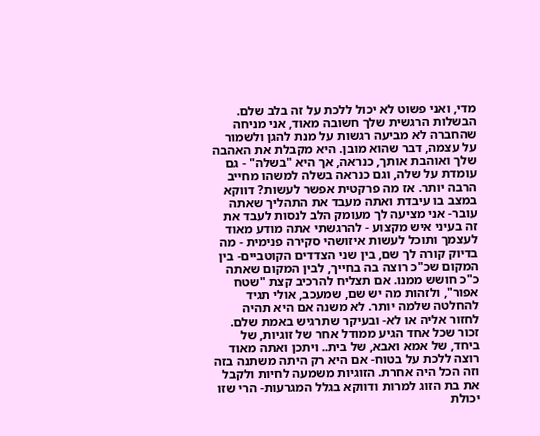מדי, ואני פשוט לא יכול ללכת על זה בלב שלם.
הבשלות הרגשית שלך חשובה מאוד, אני מניחה שהחברה לא מביעה רגשות על מנת להגן ולשמור על עצמה, דבר שהוא מובן. היא מקבלת את האהבה שלך ואוהבת אותך, כנראה, אך היא "בשלה" - גם עומדת על שלה, וגם כנראה בשלה למשהו מחייב הרבה יותר. אז מה פרקטית אפשר לעשות? דווקא במצב בו עיבדת ואתה מעבד את התהליך שאתה עובר- אני מציעה לך מעומק הלב לנסות לעבד את זה בעיני איש מקצוע - להרגשתי אתה מודע מאוד לעצמך ותוכל לעשות איזושהי סקירה פנימית - מה בדיוק קורה לך שם, בין שני הצדדים הקוטביים- בין המקום שכ"כ רוצה בה בחייך, לבין המקום שאתה כ"כ חושש ממנו. אם תצליח להרכיב קצת "שטח אפור", ולזהות מה יש שם, שמעכב, אולי תגיד להחלטה שלמה יותר. לא משנה אם היא תהיה לחזור אליה או לא- ובעיקר שתרגיש באמת שלם.
זכור שכל אחד הגיע ממודל אחר של זוגיות, של ביחד, של אמא ואבא, של בית.. ויתכן ואתה מאוד רוצה ללכת על בטוח- אם היא רק היתה משתנה בזה וזה הכל היה אחרת. הזוגיות משמעה לחיות ולקבל את בת הזוג למרות ודווקא בגלל המגרעות- הרי שזו יכולת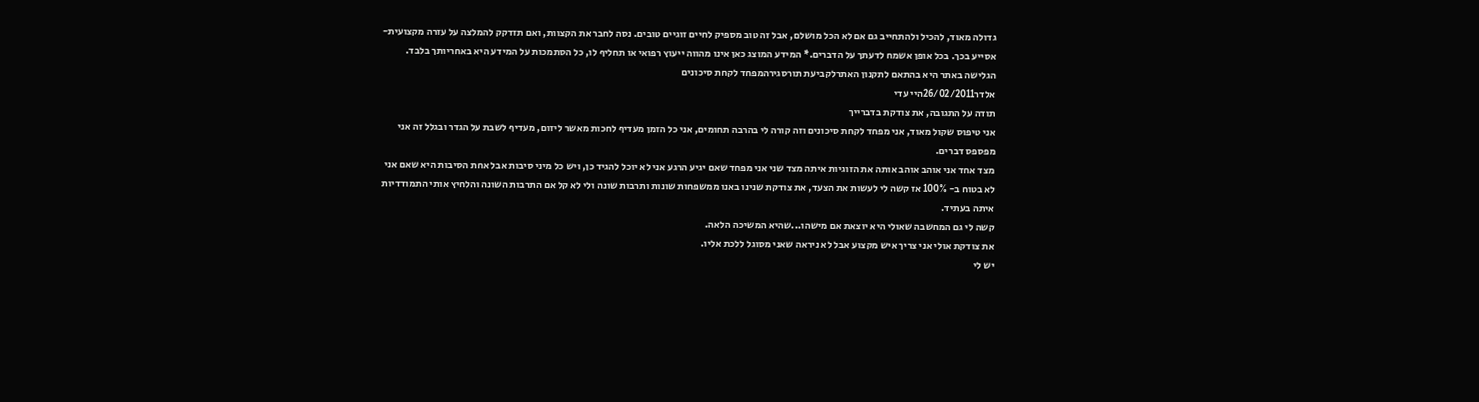גדולה מאוד, להכיל ולהתחייב גם אם לא הכל מושלם, אבל זה טוב מספיק לחיים זוגיים טובים. נסה לחבר את הקצוות, ואם תזדקק להמלצה על עזרה מקצועית- אסייע בכך. בכל אופן אשמח לדעתך על הדברים.* המידע המוצג כאן אינו מהווה ייעוץ רפואי או תחליף לו, כל הסתמכות על המידע היא באחריותך בלבד. הגלישה באתר היא בהתאם לתקנון האתרלקביעת תורסגירהמפחד לקחת סיכונים
אלדר26/02/2011היי עדי
תודה על התגובה, את צודקת בדברייך
אני טיפוס שקול מאוד, אני מפחד לקחת סיכונים וזה קורה לי בהרבה תחומים, אני כל הזמן מעדיף לחכות מאשר ליזום, מעדיף לשבת על הגדר ובגלל זה אני מפספס דברים.
מצד אחד אני אוהב אוהב אותה את הזוגיות איתה מצד שני אני מפחד שאם יגיע הרגע אני לא יוכל להגיד כן, ויש כל מיני סיבות אבל אחת הסיבות היא שאם אני לא בטוח ב- 100% אז קשה לי לעשות את הצעד, את צודקת שנינו באנו ממשפחות שונות ותרבות שונה ולי לא קל אם התרבות השונה והלחיץ אותי התמודדיות איתה בעתיד.
קשה לי גם המחשבה שאולי היא יוצאת אם מישהו...שהיא המשיכה הלאה.
את צודקת אולי אני צריך איש מקצוע אבל לא ניראה שאני מסוגל ללכת אליו.
יש לי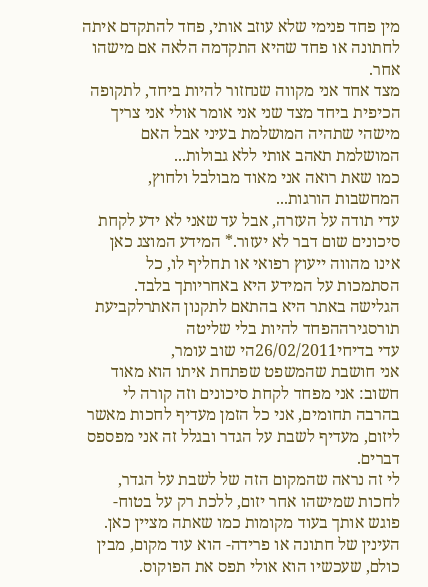מין פחד פנימי שלא עוזב אותי, פחד להתקדם איתה לחתונה או פחד שהיא התקדמה הלאה אם מישהו אחר.
מצד אחד אני מקווה שנחזור להיות ביחד, לתקופה הכיפית ביחד מצד שני אני אומר אולי אני צריך מישהי שתהיה המושלמת בעיני אבל האם המושלמת תאהב אותי ללא גבולות...
כמו שאת רואה אני מאוד מבולבל ולחוץ, המחשבות הורגות...
עדי תודה על העזרה, אבל עד שאני לא ידע לקחת סיכונים שום דבר לא יעזור.* המידע המוצג כאן אינו מהווה ייעוץ רפואי או תחליף לו, כל הסתמכות על המידע היא באחריותך בלבד. הגלישה באתר היא בהתאם לתקנון האתרלקביעת תורסגירההפחד להיות בלי שליטה
עדי בדיחי26/02/2011הי שוב עומר,
אני חושבת שהמשפט שפתחת איתו הוא מאוד חשוב: אני מפחד לקחת סיכונים וזה קורה לי בהרבה תחומים, אני כל הזמן מעדיף לחכות מאשר ליזום, מעדיף לשבת על הגדר ובגלל זה אני מפספס דברים.
לי זה נראה שהמקום הזה של לשבת על הגדר, לחכות שמישהו אחר יזום, ללכת רק על בטוח- פוגש אותך בעוד מקומות כמו שאתה מציין כאן. העינין של חתונה או פרידה- הוא עוד מקום, מבין כולם, שעכשיו הוא אולי תפס את הפוקוס.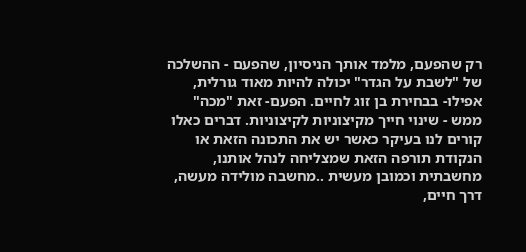רק שהפעם, מלמד אותך הניסיון, שהפעם - ההשלכה של "לשבת על הגדר" יכולה להיות מאוד גורלית, אפילו- בבחירת בן זוג לחיים. הפעם- זאת "מכה" ממש - שינוי חייך מקיצוניות לקיצוניות. דברים כאלו קורים לנו בעיקר כאשר יש את התכונה הזאת או הנקודת תורפה הזאת שמצליחה לנהל אותנו, מחשבתית וכמובן מעשית ..מחשבה מולידה מעשה, דרך חיים,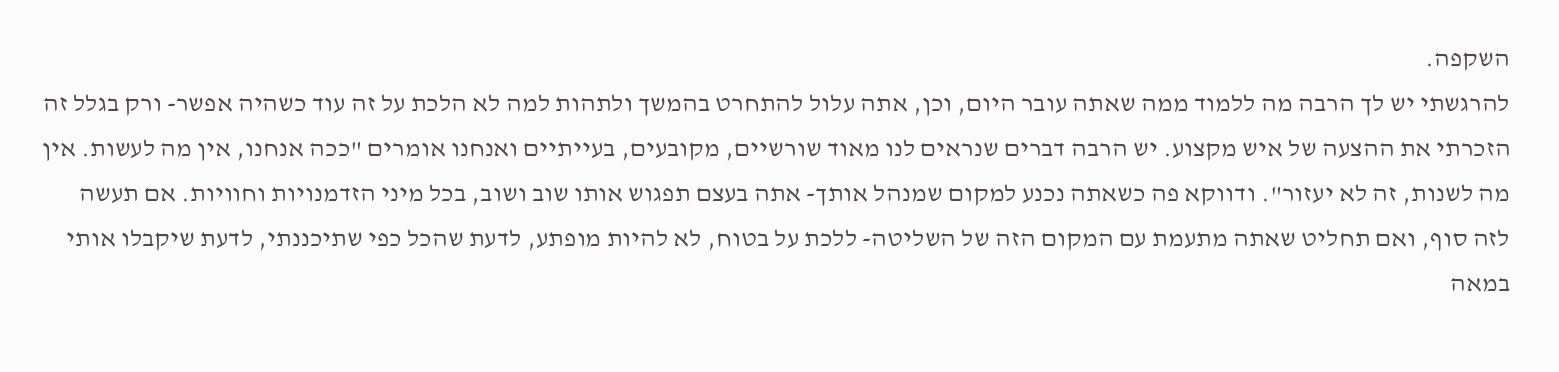השקפה.
להרגשתי יש לך הרבה מה ללמוד ממה שאתה עובר היום, וכן, אתה עלול להתחרט בהמשך ולתהות למה לא הלכת על זה עוד כשהיה אפשר- ורק בגלל זה הזכרתי את ההצעה של איש מקצוע. יש הרבה דברים שנראים לנו מאוד שורשיים, מקובעים, בעייתיים ואנחנו אומרים "ככה אנחנו, אין מה לעשות. אין מה לשנות, זה לא יעזור". ודווקא פה כשאתה נכנע למקום שמנהל אותך- אתה בעצם תפגוש אותו שוב ושוב, בכל מיני הזדמנויות וחוויות. אם תעשה לזה סוף, ואם תחליט שאתה מתעמת עם המקום הזה של השליטה- ללכת על בטוח, לא להיות מופתע, לדעת שהכל כפי שתיכננתי, לדעת שיקבלו אותי במאה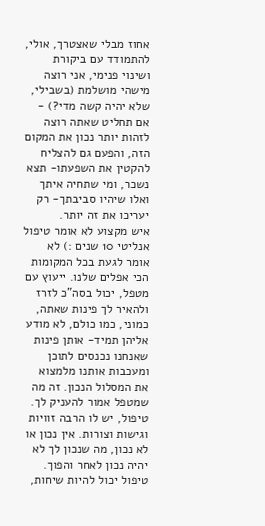אחוז מבלי שאצטרך, אולי, להתמודד עם ביקורת ושינוי פנימי, אני רוצה מישהי מושלמת (בשבילי, שלא יהיה קשה מדי?) - אם תחליט שאתה רוצה לזהות יותר נכון את המקום הזה, והפעם גם להצליח להקטין את השפעתו- תצא נשכר, ומי שתחיה איתך ואלו שיהיו סביבתך- רק יעריכו את זה יותר.
איש מקצוע לא אומר טיפול אנליטי 10 שנים :) לא אומר לגעת בכל המקומות הכי אפלים שלנו. ייעוץ עם מטפל, יכול בסה"כ לזרז ולהאיר לך פינות שאתה, כמוני, כמו כולם, לא מודע אליהן תמיד- אותן פינות שאנחנו נכנסים לתוכן ומעכבות אותנו מלמצוא את המסלול הנכון. זה מה שמטפל אמור להעניק לך. טיפול, יש לו הרבה זוויות וגישות וצורות. אין נכון או לא נכון, מה שנכון לך לא יהיה נכון לאחר והפוך. טיפול יכול להיות שיחות,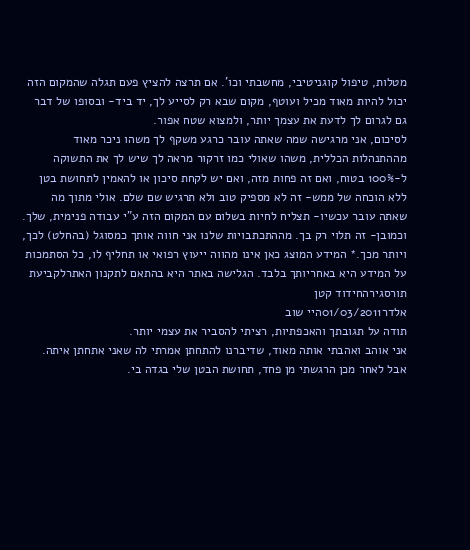מטלות, טיפול קוגניטיבי, מחשבתי וכו'. אם תרצה להציץ פעם תגלה שהמקום הזה יכול להיות מאוד מכיל ועוטף, מקום שבא רק לסייע לך, יד ביד- ובסופו של דבר גם לגרום לך לדעת את עצמך יותר, ולמצוא שטח אפור.
לסיכום, אני מרגישה שמה שאתה עובר כרגע משקף לך משהו ניכר מאוד מההתנהלות הכללית, משהו שאולי כמו זרקור מראה לך שיש לך את התשוקה ל-100% בטוח, ואם זה פחות מזה, ואם יש לקחת סיכון או להאמין לתחושת בטן ללא הוכחה של ממש- זה לא מספיק טוב ולא תרגיש שם שלם. אולי מתוך מה שאתה עובר עכשיו- תצליח לחיות בשלום עם המקום הזה ע"י עבודה פנימית, שלך. וכמובן- זה תלוי רק בך. מההתכתבויות שלנו אני חווה אותך כמסוגל (בהחלט) לכך, ויותר מכך.* המידע המוצג כאן אינו מהווה ייעוץ רפואי או תחליף לו, כל הסתמכות על המידע היא באחריותך בלבד. הגלישה באתר היא בהתאם לתקנון האתרלקביעת תורסגירהחידוד קטן
אלדר01/03/2011היי שוב
תודה על תגובתך והאכפתיות, רציתי להסביר את עצמי יותר.
אני אוהב ואהבתי אותה מאוד, שדיברנו להתחתן אמרתי לה שאני אתחתן איתה.
אבל לאחר מכן הרגשתי מן פחד, תחושת הבטן שלי בגדה בי.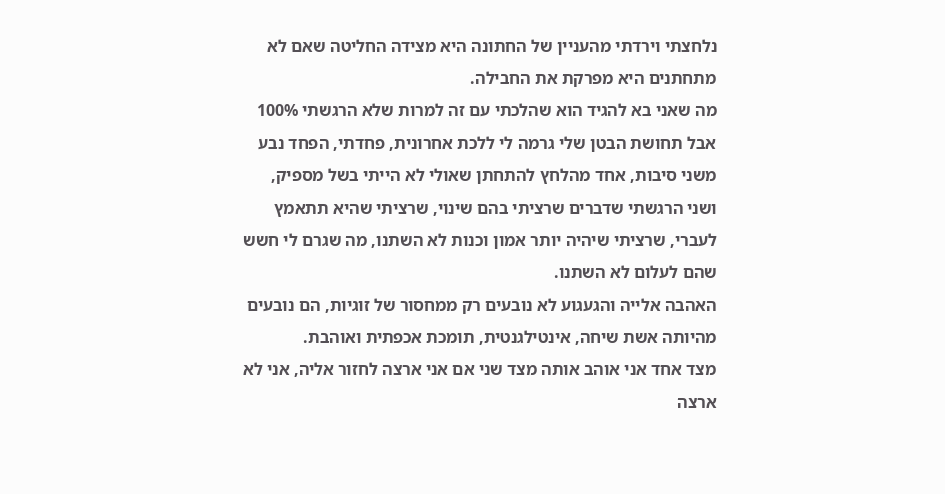נלחצתי וירדתי מהעניין של החתונה היא מצידה החליטה שאם לא מתחתנים היא מפרקת את החבילה.
מה שאני בא להגיד הוא שהלכתי עם זה למרות שלא הרגשתי 100% אבל תחושת הבטן שלי גרמה לי ללכת אחרונית, פחדתי, הפחד נבע משני סיבות, אחד מהלחץ להתחתן שאולי לא הייתי בשל מספיק, ושני הרגשתי שדברים שרציתי בהם שינוי, שרציתי שהיא תתאמץ לעברי, שרציתי שיהיה יותר אמון וכנות לא השתנו, מה שגרם לי חשש שהם לעלום לא השתנו.
האהבה אלייה והגעגוע לא נובעים רק ממחסור של זוגיות, הם נובעים מהיותה אשת שיחה, אינטילגנטית, תומכת אכפתית ואוהבת.
מצד אחד אני אוהב אותה מצד שני אם אני ארצה לחזור אליה, אני לא ארצה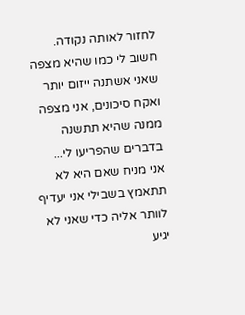לחזור לאותה נקודה. חשוב לי כמו שהיא מצפה שאני אשתנה ייזום יותר ואקח סיכונים, אני מצפה ממנה שהיא תתשנה בדברים שהפריעו לי...
אני מניח שאם היא לא תתאמץ בשבילי אני יעדיף לוותר אליה כדי שאני לא יגיע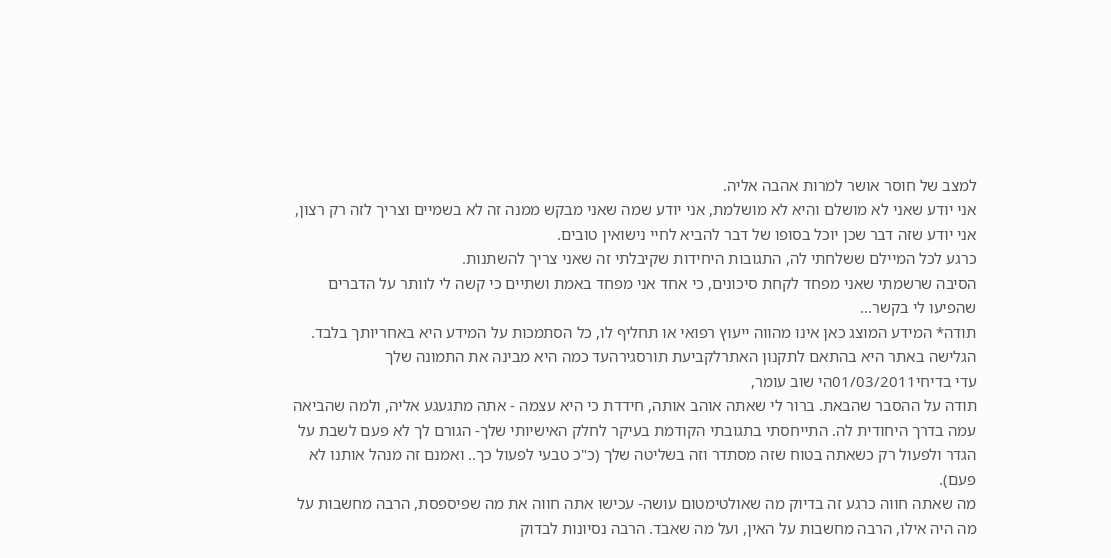למצב של חוסר אושר למרות אהבה אליה.
אני יודע שאני לא מושלם והיא לא מושלמת, אני יודע שמה שאני מבקש ממנה זה לא בשמיים וצריך לזה רק רצון, אני יודע שזה דבר שכן יוכל בסופו של דבר להביא לחיי נישואין טובים.
כרגע לכל המיילם ששלחתי לה, התגובות היחידות שקיבלתי זה שאני צריך להשתנות.
הסיבה שרשמתי שאני מפחד לקחת סיכונים, כי אחד אני מפחד באמת ושתיים כי קשה לי לוותר על הדברים שהפיעו לי בקשר...
תודה* המידע המוצג כאן אינו מהווה ייעוץ רפואי או תחליף לו, כל הסתמכות על המידע היא באחריותך בלבד. הגלישה באתר היא בהתאם לתקנון האתרלקביעת תורסגירהעד כמה היא מבינה את התמונה שלך
עדי בדיחי01/03/2011הי שוב עומר,
תודה על ההסבר שהבאת. ברור לי שאתה אוהב אותה, חידדת כי היא עצמה - אתה מתגעגע אליה, ולמה שהביאה עמה בדרך היחודית לה. התייחסתי בתגובתי הקודמת בעיקר לחלק האישיותי שלך- הגורם לך לא פעם לשבת על הגדר ולפעול רק כשאתה בטוח שזה מסתדר וזה בשליטה שלך (כ"כ טבעי לפעול כך.. ואמנם זה מנהל אותנו לא פעם).
מה שאתה חווה כרגע זה בדיוק מה שאולטימטום עושה- עכישו אתה חווה את מה שפיספסת, הרבה מחשבות על מה היה אילו, הרבה מחשבות על האין, ועל מה שאבד. הרבה נסיונות לבדוק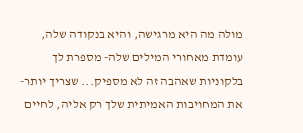מולה מה היא מרגישה, והיא בנקודה שלה, עומדת מאחורי המילים שלה- מספרת לך בלקוניות שאהבה זה לא מספיק... שצריך יותר- את המחויבות האמיתית שלך רק אליה, לחיים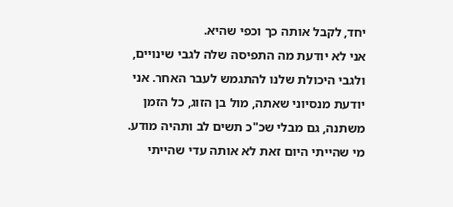יחד, לקבל אותה כך וכפי שהיא.
אני לא יודעת מה התפיסה שלה לגבי שינויים, ולגבי היכולת שלנו להתגמש לעבר האחר. אני יודעת מנסיוני שאתה, מול בן הזוג, כל הזמן משתנה, גם מבלי שכ"כ תשים לב ותהיה מודע. מי שהייתי היום זאת לא אותה עדי שהייתי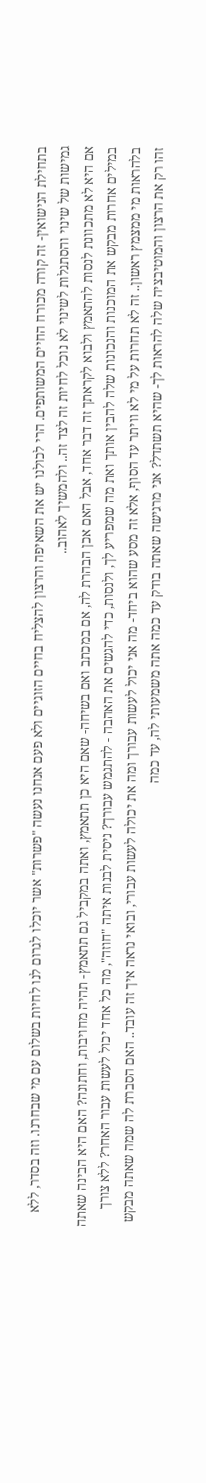בתחילת הנישואין- זה קורה מכורח החיים המשותפים. הרי לכולנו יש את השאיפה והרצון להצליח בחיים הזוגיים ולא פעם אנחנו נעשה "פשרות" אשר יוכלו לגרום לנו לחיות בשלום עם מי שבחרנו. וזה בסדר, ללא גמישות של שינוי והסתגלות לשינוי לא נוכל לחיות זה לצד זה.. ולהמשיך לאהוב..
אם היא לא מתכוונת לנסות להתאמץ ולבוא לקראתך זה דבר אחד, אבל האם אכן הבהרת לה, אם במכתב ואם בשיחה- שאם היא כן תתאמץ, ואתה במקביל גם תתאמץ- תהיה מחויבות, וחתונה? האם היא הבינה שאתה במילים אחרות מבקש את המוכנות והנכונות שלה להבין אותך ואת מה שמפריע לך, ולנסות, כדי להגשים את האהבה - להתגמש עבורך? ניסית לבנות איתה "חוזה", מה כל אחד יכול לעשות עבור האחר? ללא צורך בלהראות מי ממצמץ ראשון.. זה לא תחרות על מי לא וויתר עד הסוף, אלא זה מסע שהוא ביחד- מה אני יכול לעשות עבורך ומה את יכולה לעשות עבורי, ובואי נראה איך זה עובד.. האם הסברת לה שמה שאתה מבקש זהו רק את הרצון והמוטיבציה שלה להראות לך- שהיא תשתדל? אני מרגישה שאתה בודק עד כמה אתה משמעותי לה, עד כמה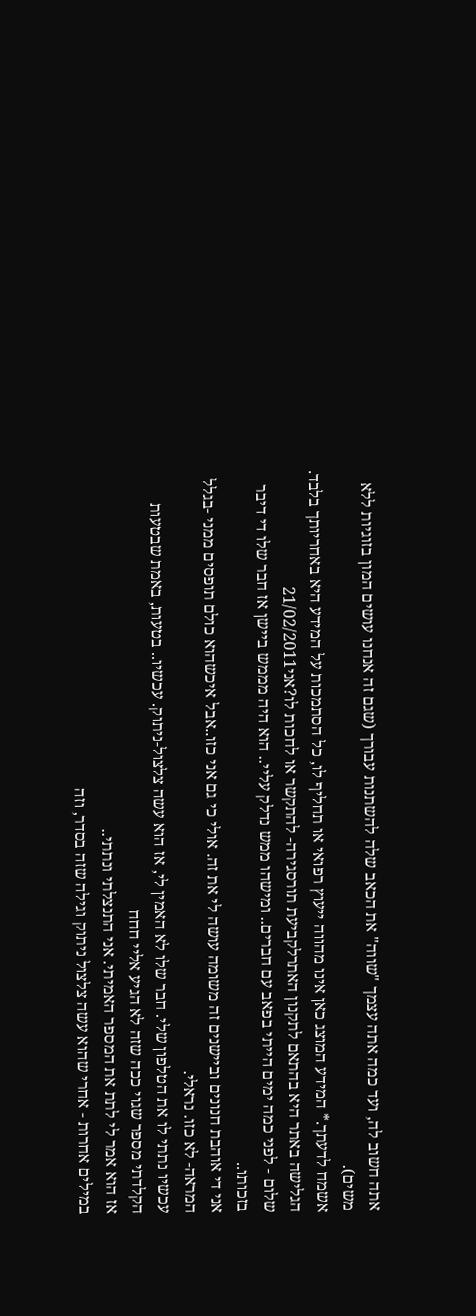אתה חשוב לה, ועד כמה אתה עצמך "שווה" את הכאב שלה להשתנות עבורך (שגם זה אנחנו עושים המון בזוגיות ללא משים).
אשמח לדעתך.* המידע המוצג כאן אינו מהווה ייעוץ רפואי או תחליף לו, כל הסתמכות על המידע היא באחריותך בלבד. הגלישה באתר היא בהתאם לתקנון האתרלקביעת תורסגירה- להתקשר או לחכות לו?אני21/02/2011
שלום - לפני כמה ימים הייתי בפאב עם חברים.. ומישהו ממש נדלק עליי.. הוא היה מממש ביישן אז חבר שלו די דיבר בזכותו..
אני די אוהבת חנונים וביישנים זה משומה עושה לי את זה. אולי כי גם אני כזו..אבל איכשהוא כולם תופסים ממני -בגלל המראה- לא כזו. נראלי.
עכשיו נתתי לו את הטלפון שלי. חבר שלו לא האמין לי, אז הוא עשה צלצול-ניתוק. עכשיו.. בטעות, באמת שבטעות הקלדתי מספר שגוי ככה שזה לא הגיע אליי חחח
אז הוא אמר לי לתת את המספר האמיתי. אני התנצלתי ונתתי..
במילים אחרות - אחרי שהוא עשה צלצול ניתוק וגילה שזה בסדר, וזה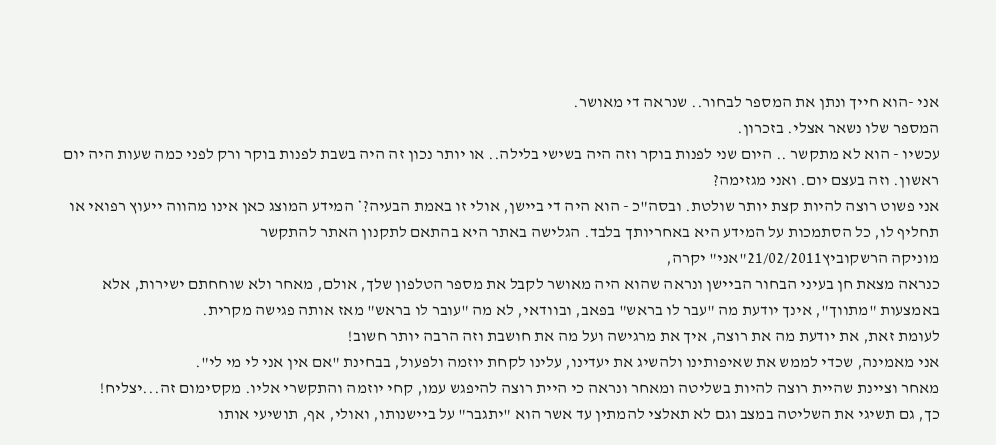אני -הוא חייך ונתן את המספר לבחור.. שנראה די מאושר.
המספר שלו נשאר אצלי. בזכרון.
עכשיו - הוא לא מתקשר .. היום שני לפנות בוקר וזה היה בשישי בלילה.. או יותר נכון זה היה בשבת לפנות בוקר ורק לפני כמה שעות היה יום ראשון. וזה בעצם יום. ואני מגזימה?
אני פשוט רוצה להיות קצת יותר שולטת. ובסה"כ - הוא היה די ביישן, אולי זו באמת הבעיה?* המידע המוצג כאן אינו מהווה ייעוץ רפואי או תחליף לו, כל הסתמכות על המידע היא באחריותך בלבד. הגלישה באתר היא בהתאם לתקנון האתר להתקשר
מוניקה הרשקוביץ21/02/2011"אני" יקרה,
כנראה מצאת חן בעיני הבחור הביישן ונראה שהוא היה מאושר לקבל את מספר הטלפון שלך, אולם, מאחר ולא שוחחתם ישירות, אלא באמצעות "מתווך", אינך יודעת מה "עבר לו בראש" בפאב, ובוודאי, לא מה "עובר לו בראש" מאז אותה פגישה מקרית.
לעומת זאת, את יודעת מה את רוצה, איך את מרגישה ועל מה את חושבת וזה הרבה יותר חשוב!
אני מאמינה, שכדי לממש את שאיפותינו ולהשיג את יעדינו, עלינו לקחת יוזמה ולפעול, בבחינת "אם אין אני לי מי לי".
מאחר וציינת שהיית רוצה להיות בשליטה ומאחר ונראה כי היית רוצה להיפגש עמו, קחי יוזמה והתקשרי אליו. מקסימום זה...יצליח!
כך, גם תשיגי את השליטה במצב וגם לא תאלצי להמתין עד אשר הוא "יתגבר" על ביישנותו, ואולי, אף, תושיעי אותו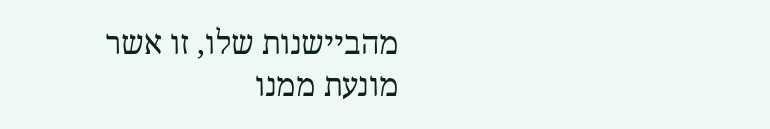מהביישנות שלו, זו אשר מונעת ממנו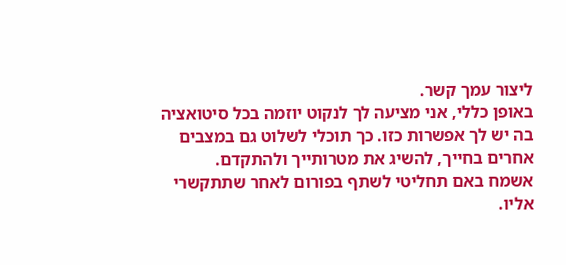ליצור עמך קשר.
באופן כללי, אני מציעה לך לנקוט יוזמה בכל סיטואציה בה יש לך אפשרות כזו. כך תוכלי לשלוט גם במצבים אחרים בחייך, להשיג את מטרותייך ולהתקדם.
אשמח באם תחליטי לשתף בפורום לאחר שתתקשרי אליו.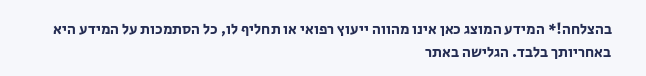בהצלחה!* המידע המוצג כאן אינו מהווה ייעוץ רפואי או תחליף לו, כל הסתמכות על המידע היא באחריותך בלבד. הגלישה באתר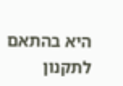היא בהתאם לתקנון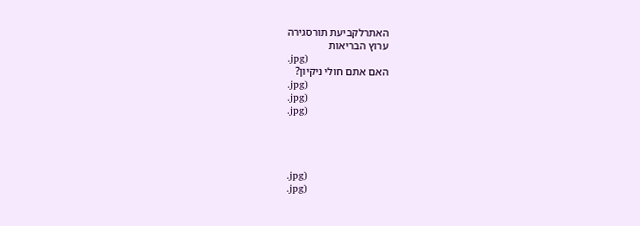האתרלקביעת תורסגירה
ערוץ הבריאות
.jpg)
האם אתם חולי ניקיון?
.jpg)
.jpg)
.jpg)




.jpg)
.jpg)